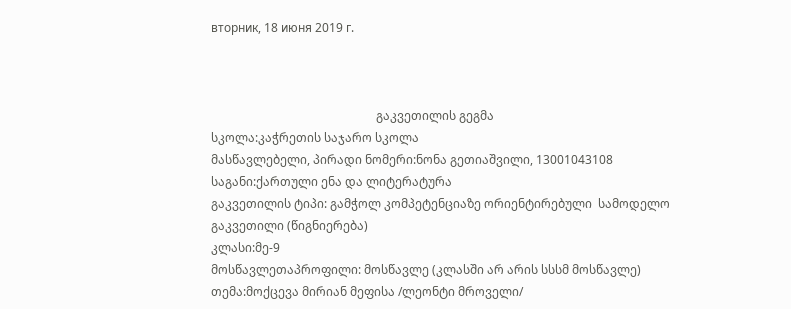вторник, 18 июня 2019 г.



                                                       გაკვეთილის გეგმა
სკოლა:კაჭრეთის საჯარო სკოლა
მასწავლებელი, პირადი ნომერი:ნონა გეთიაშვილი, 13001043108
საგანი:ქართული ენა და ლიტერატურა
გაკვეთილის ტიპი: გამჭოლ კომპეტენციაზე ორიენტირებული  სამოდელო გაკვეთილი (წიგნიერება)
კლასი:მე-9
მოსწავლეთაპროფილი: მოსწავლე (კლასში არ არის სსსმ მოსწავლე)
თემა:მოქცევა მირიან მეფისა /ლეონტი მროველი/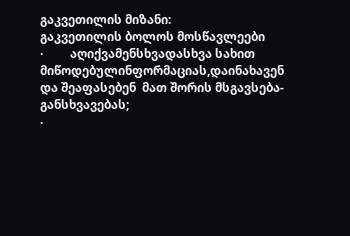გაკვეთილის მიზანი:
გაკვეთილის ბოლოს მოსწავლეები
·         აღიქვამენსხვადასხვა სახით მიწოდებულინფორმაციას,დაინახავენ და შეაფასებენ  მათ შორის მსგავსება-განსხვავებას;
·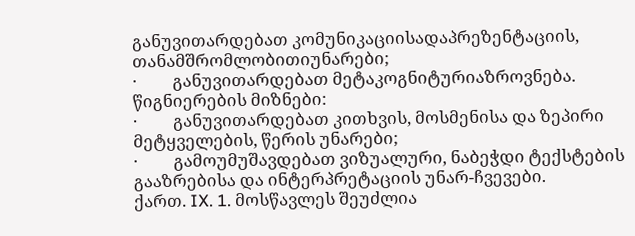განუვითარდებათ კომუნიკაციისადაპრეზენტაციის, თანამშრომლობითიუნარები;
·         განუვითარდებათ მეტაკოგნიტურიაზროვნება.
წიგნიერების მიზნები:
·         განუვითარდებათ კითხვის, მოსმენისა და ზეპირი მეტყველების, წერის უნარები;
·         გამოუმუშავდებათ ვიზუალური, ნაბეჭდი ტექსტების გააზრებისა და ინტერპრეტაციის უნარ-ჩვევები.
ქართ. IX. 1. მოსწავლეს შეუძლია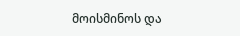მოისმინოს და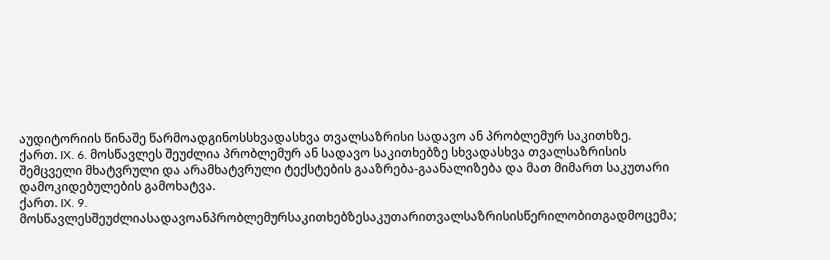აუდიტორიის წინაშე წარმოადგინოსსხვადასხვა თვალსაზრისი სადავო ან პრობლემურ საკითხზე.
ქართ. IX. 6. მოსწავლეს შეუძლია პრობლემურ ან სადავო საკითხებზე სხვადასხვა თვალსაზრისის შემცველი მხატვრული და არამხატვრული ტექსტების გააზრება-გაანალიზება და მათ მიმართ საკუთარი დამოკიდებულების გამოხატვა.
ქართ. IX. 9. მოსწავლესშეუძლიასადავოანპრობლემურსაკითხებზესაკუთარითვალსაზრისისწერილობითგადმოცემა;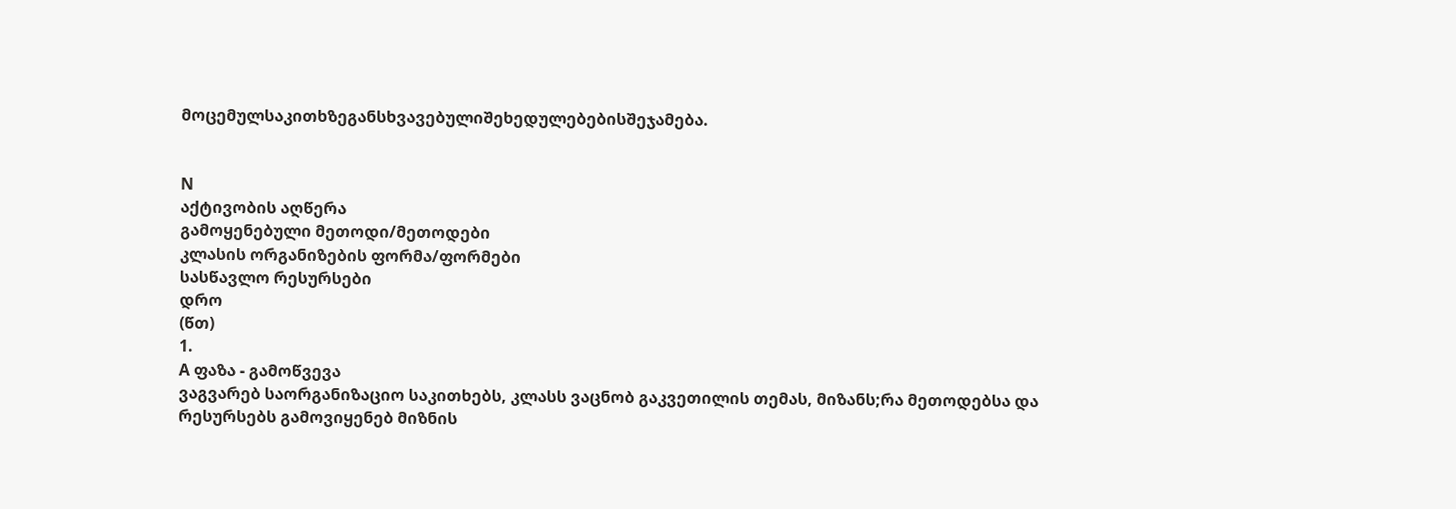მოცემულსაკითხზეგანსხვავებულიშეხედულებებისშეჯამება.


N
აქტივობის აღწერა
გამოყენებული მეთოდი/მეთოდები
კლასის ორგანიზების ფორმა/ფორმები
სასწავლო რესურსები
დრო
(წთ)
1.
A ფაზა - გამოწვევა
ვაგვარებ საორგანიზაციო საკითხებს, კლასს ვაცნობ გაკვეთილის თემას, მიზანს;რა მეთოდებსა და რესურსებს გამოვიყენებ მიზნის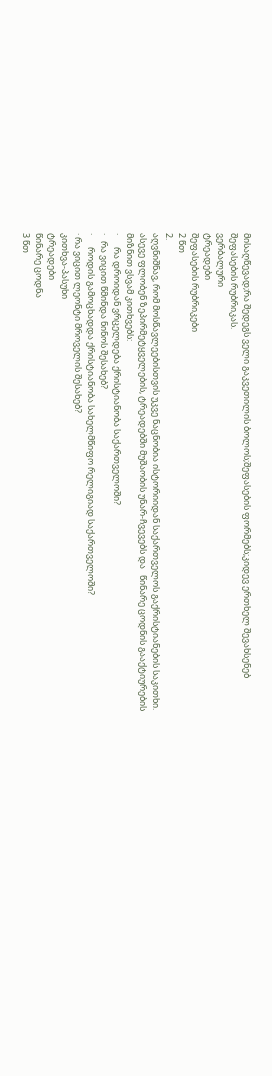მისაღწევად;რა შედეგს ველი გაკვეთილის ბოლოს;შეფასების ფორმებს;კიდევ ერთხელ შევახსენებ შეფასების რუბრიკას.
ვერბალური
ტრეადები
შეფასების რუბრიკები
2 წთ
2.
აღვნიშნავ, რომ მოსწავლეებისთვის უკვე ნაცნობია ისტორიიდან საქართველოს გაქრისტიანების საკითხი. ასევე ფლობენ ზეპირმეტყველების, ტრეადებში მუშაობის უნარ-ჩვევებს და   წინარე ცოდნის გააქტიურების მიზნით ვსვამ კითხვებს:
·      რა დროიდან ვრცელდება ქრისტიანობა საქართველოში?
·   რა ვიცით წმინდა ნინოს შესახებ?
·      როდის გამოცხადდა ქრისტიანობა სახელმწიფო რელიგიად საქართველოში?
· რა ვიცით ლეონტი მროველის შესახებ?
კითხვა-პასუხი
ტრეადები
წინარე ცოდნა
3 წთ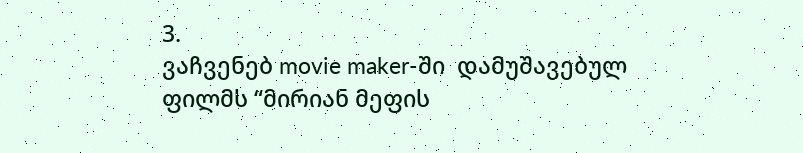3.
ვაჩვენებ movie maker-ში  დამუშავებულ ფილმს “მირიან მეფის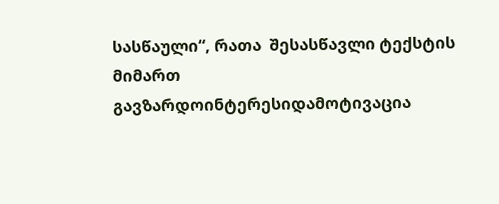სასწაული“, რათა  შესასწავლი ტექსტის მიმართ გავზარდოინტერესიდამოტივაცია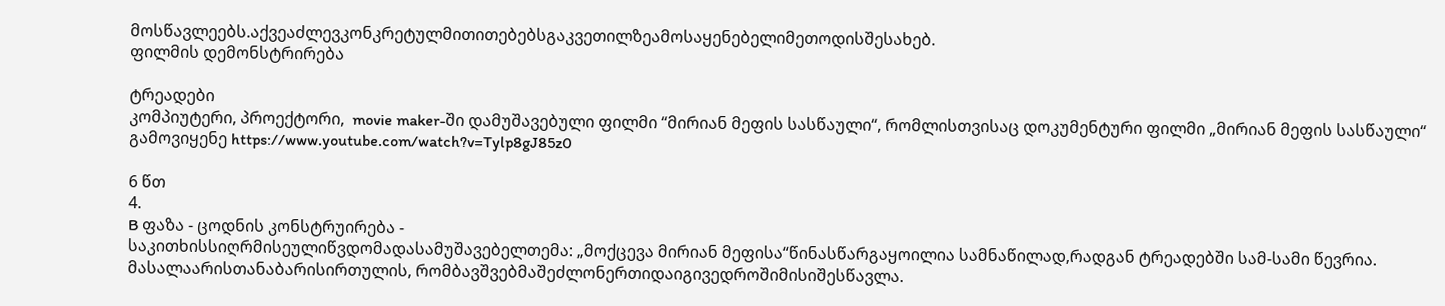მოსწავლეებს.აქვეაძლევკონკრეტულმითითებებსგაკვეთილზეამოსაყენებელიმეთოდისშესახებ.
ფილმის დემონსტრირება

ტრეადები
კომპიუტერი, პროექტორი,  movie maker-ში დამუშავებული ფილმი “მირიან მეფის სასწაული“, რომლისთვისაც დოკუმენტური ფილმი „მირიან მეფის სასწაული“ გამოვიყენე https://www.youtube.com/watch?v=Tylp8gJ85z0

6 წთ
4.
B ფაზა - ცოდნის კონსტრუირება -
საკითხისსიღრმისეულიწვდომადასამუშავებელთემა: „მოქცევა მირიან მეფისა“წინასწარგაყოილია სამნაწილად,რადგან ტრეადებში სამ-სამი წევრია. მასალაარისთანაბარისირთულის, რომბავშვებმაშეძლონერთიდაიგივედროშიმისიშესწავლა.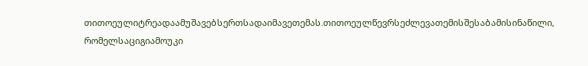თითოეულიტრეადაამუშავებსერთსადაიმავეთემას.თითოეულწევრსეძლევათემისშესაბამისინაწილი, რომელსაციგიამოუკი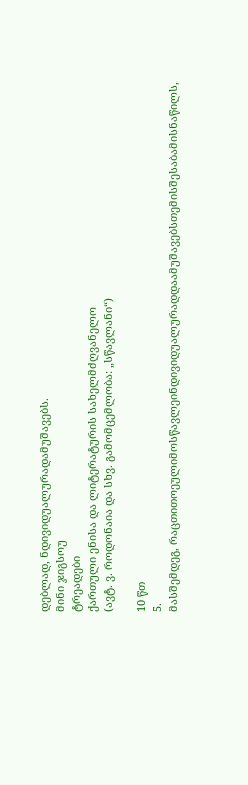დებლად, ნდივიდუალურადამუშავებს.
მინი ჯიგსოუ
ტრეადები
ქართული ენისა და ლიტერატურის სახელმძღვანელო
(ავტ. ვ. როდონაია და სხვ. გამომცემლობა: „სწავლანი“)

10 წთ
5.
მასშემდეგ, რაცთითოეულიმოსწავლეინდივიდუალურადდაამუშავებსთემისშესაბამისნაწილს,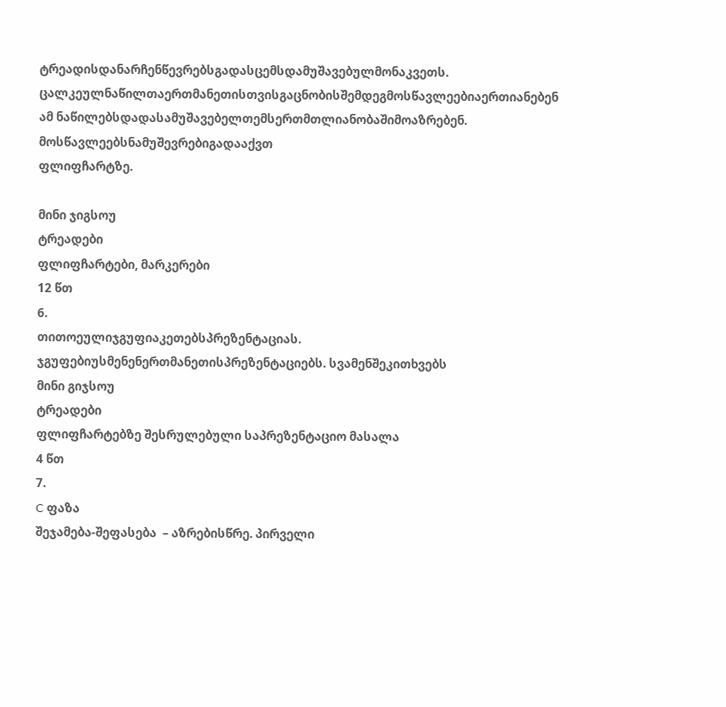ტრეადისდანარჩენწევრებსგადასცემსდამუშავებულმონაკვეთს. ცალკეულნაწილთაერთმანეთისთვისგაცნობისშემდეგმოსწავლეებიაერთიანებენ ამ ნაწილებსდადასამუშავებელთემსერთმთლიანობაშიმოაზრებენ. მოსწავლეებსნამუშევრებიგადააქვთ
ფლიფჩარტზე.

მინი ჯიგსოუ
ტრეადები
ფლიფჩარტები, მარკერები
12 წთ
6.
თითოეულიჯგუფიაკეთებსპრეზენტაციას. ჯგუფებიუსმენენერთმანეთისპრეზენტაციებს. სვამენშეკითხვებს
მინი გიჯსოუ
ტრეადები
ფლიფჩარტებზე შესრულებული საპრეზენტაციო მასალა
4 წთ
7.
C ფაზა
შეჯამება-შეფასება  – აზრებისწრე. პირველი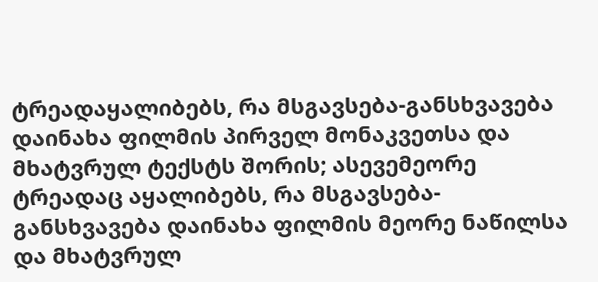ტრეადაყალიბებს, რა მსგავსება-განსხვავება დაინახა ფილმის პირველ მონაკვეთსა და მხატვრულ ტექსტს შორის; ასევემეორე  ტრეადაც აყალიბებს, რა მსგავსება-განსხვავება დაინახა ფილმის მეორე ნაწილსა და მხატვრულ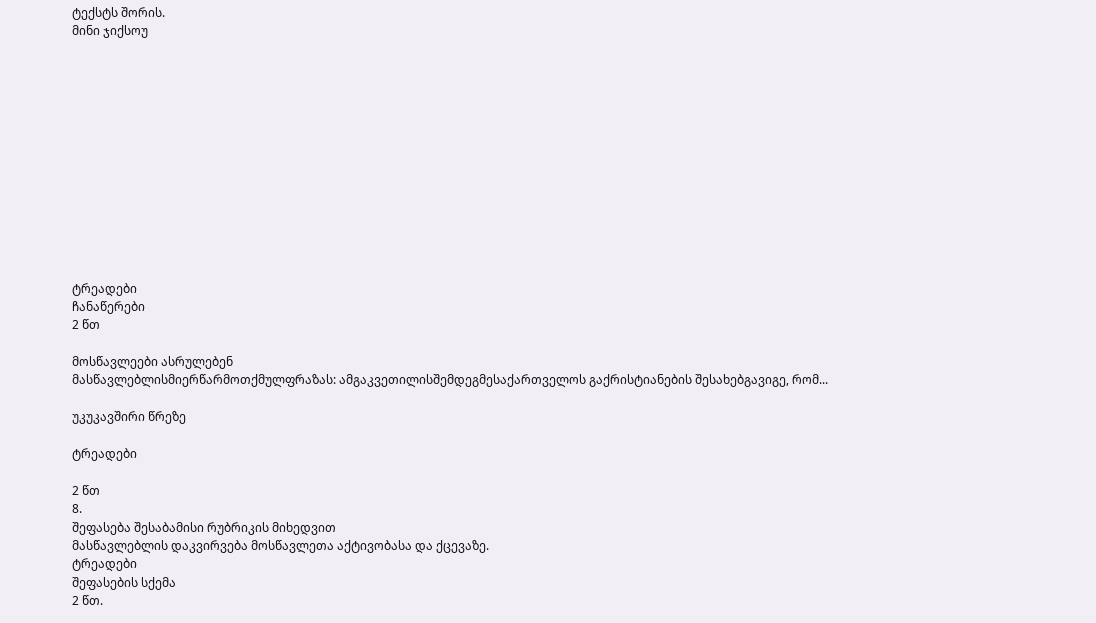ტექსტს შორის.
მინი ჯიქსოუ













ტრეადები
ჩანაწერები
2 წთ

მოსწავლეები ასრულებენ
მასწავლებლისმიერწარმოთქმულფრაზას: ამგაკვეთილისშემდეგმესაქართველოს გაქრისტიანების შესახებგავიგე, რომ...

უკუკავშირი წრეზე

ტრეადები

2 წთ
8.
შეფასება შესაბამისი რუბრიკის მიხედვით
მასწავლებლის დაკვირვება მოსწავლეთა აქტივობასა და ქცევაზე.
ტრეადები
შეფასების სქემა
2 წთ.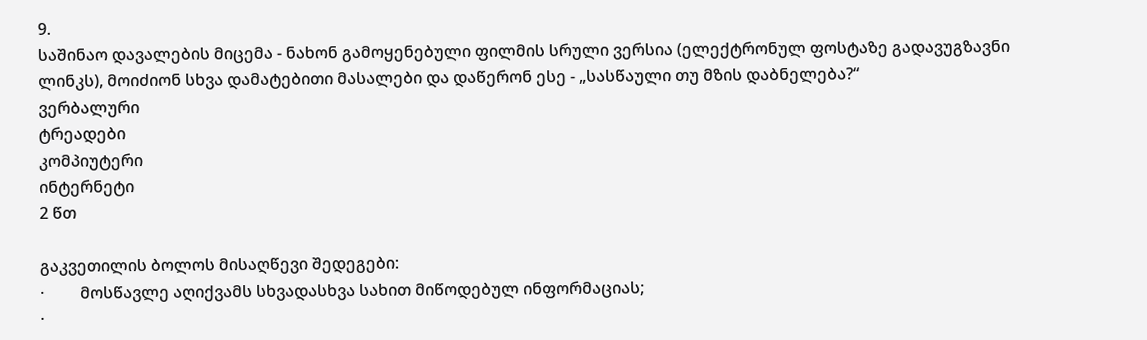9.
საშინაო დავალების მიცემა - ნახონ გამოყენებული ფილმის სრული ვერსია (ელექტრონულ ფოსტაზე გადავუგზავნი  ლინკს), მოიძიონ სხვა დამატებითი მასალები და დაწერონ ესე - „სასწაული თუ მზის დაბნელება?“
ვერბალური
ტრეადები
კომპიუტერი
ინტერნეტი
2 წთ

გაკვეთილის ბოლოს მისაღწევი შედეგები:
·         მოსწავლე აღიქვამს სხვადასხვა სახით მიწოდებულ ინფორმაციას;
·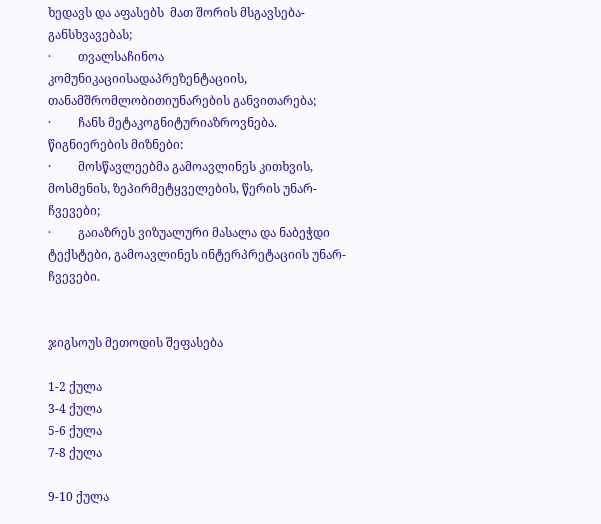ხედავს და აფასებს  მათ შორის მსგავსება-განსხვავებას;
·         თვალსაჩინოა კომუნიკაციისადაპრეზენტაციის, თანამშრომლობითიუნარების განვითარება;
·         ჩანს მეტაკოგნიტურიაზროვნება.
წიგნიერების მიზნები:
·         მოსწავლეებმა გამოავლინეს კითხვის, მოსმენის, ზეპირმეტყველების, წერის უნარ-ჩვევები;
·         გაიაზრეს ვიზუალური მასალა და ნაბეჭდი ტექსტები, გამოავლინეს ინტერპრეტაციის უნარ-ჩვევები.


ჯიგსოუს მეთოდის შეფასება

1-2 ქულა
3-4 ქულა
5-6 ქულა
7-8 ქულა

9-10 ქულა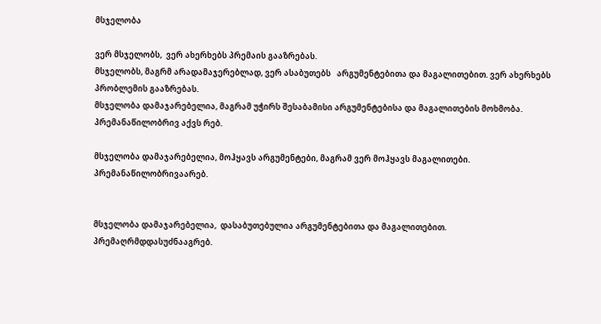მსჯელობა

ვერ მსჯელობს,  ვერ ახერხებს პრემაის გააზრებას.
მსჯელობს, მაგრმ არადამაჯერებლად, ვერ ასაბუთებს   არგუმენტებითა და მაგალითებით. ვერ ახერხებს პრობლემის გააზრებას.
მსჯელობა დამაჯარებელია, მაგრამ უჭირს შესაბამისი არგუმენტებისა და მაგალითების მოხმობა. პრემანაწილობრივ აქვს რებ.

მსჯელობა დამაჯარებელია, მოჰყავს არგუმენტები, მაგრამ ვერ მოჰყავს მაგალითები. პრემანაწილობრივაარებ.


მსჯელობა დამაჯარებელია,  დასაბუთებულია არგუმენტებითა და მაგალითებით. პრემაღრმდდასუძნააგრებ.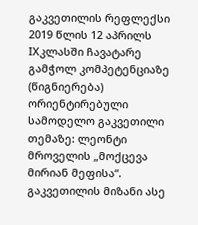გაკვეთილის რეფლექსი
2019 წლის 12 აპრილს IXკლასში ჩავატარე გამჭოლ კომპეტენციაზე (წიგნიერება) ორიენტირებული სამოდელო გაკვეთილი თემაზე: ლეონტი მროველის „მოქცევა მირიან მეფისა“. გაკვეთილის მიზანი ასე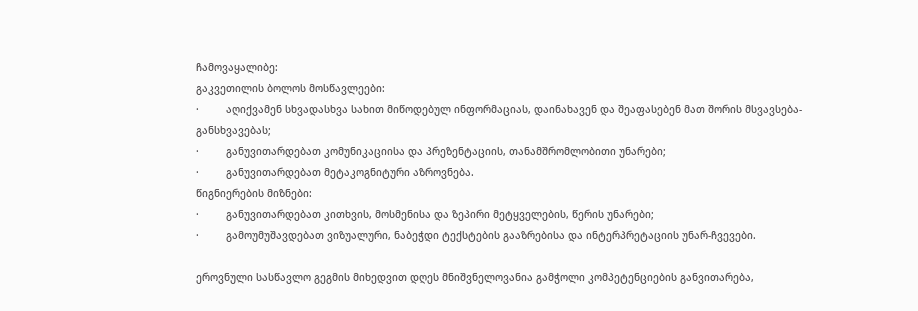ჩამოვაყალიბე:
გაკვეთილის ბოლოს მოსწავლეები:
·         აღიქვამენ სხვადასხვა სახით მიწოდებულ ინფორმაციას, დაინახავენ და შეაფასებენ მათ შორის მსვავსება-განსხვავებას;
·         განუვითარდებათ კომუნიკაციისა და პრეზენტაციის, თანამშრომლობითი უნარები;
·         განუვითარდებათ მეტაკოგნიტური აზროვნება.
წიგნიერების მიზნები:
·         განუვითარდებათ კითხვის, მოსმენისა და ზეპირი მეტყველების, წერის უნარები;
·         გამოუმუშავდებათ ვიზუალური, ნაბეჭდი ტექსტების გააზრებისა და ინტერპრეტაციის უნარ-ჩვევები.

ეროვნული სასწავლო გეგმის მიხედვით დღეს მნიშვნელოვანია გამჭოლი კომპეტენციების განვითარება,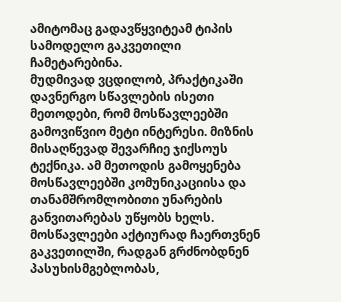ამიტომაც გადავწყვიტეამ ტიპის სამოდელო გაკვეთილი ჩამეტარებინა.
მუდმივად ვცდილობ, პრაქტიკაში დავნერგო სწავლების ისეთი მეთოდები, რომ მოსწავლეებში გამოვიწვიო მეტი ინტერესი. მიზნის მისაღწევად შევარჩიე ჯიქსოუს ტექნიკა. ამ მეთოდის გამოყენება მოსწავლეებში კომუნიკაციისა და თანამშრომლობითი უნარების განვითარებას უწყობს ხელს. მოსწავლეები აქტიურად ჩაერთვნენ გაკვეთილში, რადგან გრძნობდნენ პასუხისმგებლობას,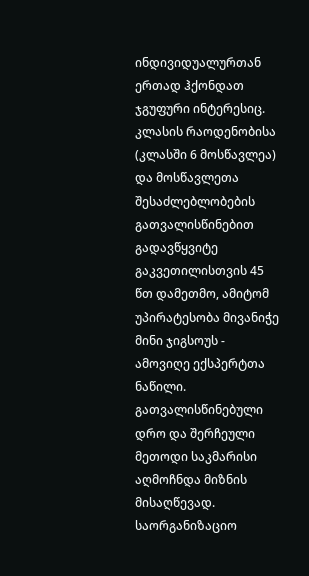ინდივიდუალურთან ერთად ჰქონდათ ჯგუფური ინტერესიც.
კლასის რაოდენობისა (კლასში 6 მოსწავლეა) და მოსწავლეთა შესაძლებლობების გათვალისწინებით გადავწყვიტე გაკვეთილისთვის 45 წთ დამეთმო, ამიტომ უპირატესობა მივანიჭე მინი ჯიგსოუს - ამოვიღე ექსპერტთა ნაწილი. გათვალისწინებული დრო და შერჩეული მეთოდი საკმარისი აღმოჩნდა მიზნის მისაღწევად.
საორგანიზაციო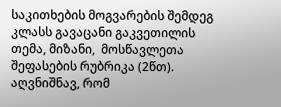საკითხების მოგვარების შემდეგ კლასს გავაცანი გაკვეთილის თემა, მიზანი,  მოსწავლეთა შეფასების რუბრიკა (2წთ).
აღვნიშნავ, რომ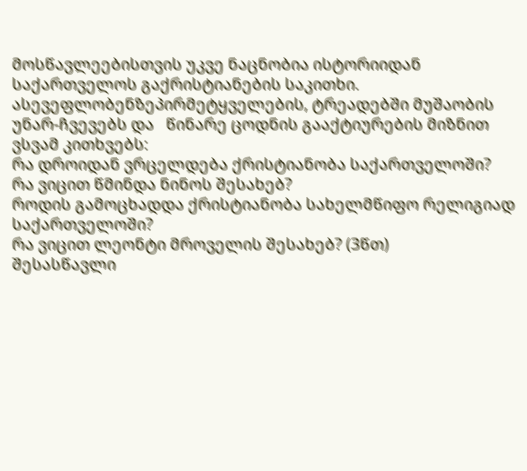მოსწავლეებისთვის უკვე ნაცნობია ისტორიიდან საქართველოს გაქრისტიანების საკითხი. ასევეფლობენზეპირმეტყველების, ტრეადებში მუშაობის უნარ-ჩვევებს და   წინარე ცოდნის გააქტიურების მიზნით ვსვამ კითხვებს:
რა დროიდან ვრცელდება ქრისტიანობა საქართველოში?
რა ვიცით წმინდა ნინოს შესახებ?
როდის გამოცხადდა ქრისტიანობა სახელმწიფო რელიგიად საქართველოში?
რა ვიცით ლეონტი მროველის შესახებ? (3წთ)
შესასწავლი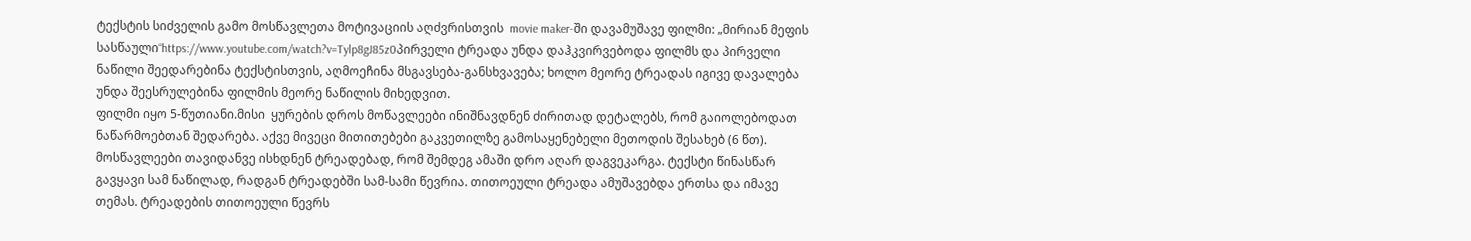ტექსტის სიძველის გამო მოსწავლეთა მოტივაციის აღძვრისთვის  movie maker-ში დავამუშავე ფილმი: „მირიან მეფის სასწაული“https://www.youtube.com/watch?v=Tylp8gJ85z0პირველი ტრეადა უნდა დაჰკვირვებოდა ფილმს და პირველი ნაწილი შეედარებინა ტექსტისთვის, აღმოეჩინა მსგავსება-განსხვავება; ხოლო მეორე ტრეადას იგივე დავალება უნდა შეესრულებინა ფილმის მეორე ნაწილის მიხედვით.
ფილმი იყო 5-წუთიანი.მისი  ყურების დროს მოწავლეები ინიშნავდნენ ძირითად დეტალებს, რომ გაიოლებოდათ ნაწარმოებთან შედარება. აქვე მივეცი მითითებები გაკვეთილზე გამოსაყენებელი მეთოდის შესახებ (6 წთ).
მოსწავლეები თავიდანვე ისხდნენ ტრეადებად, რომ შემდეგ ამაში დრო აღარ დაგვეკარგა. ტექსტი წინასწარ გავყავი სამ ნაწილად, რადგან ტრეადებში სამ-სამი წევრია. თითოეული ტრეადა ამუშავებდა ერთსა და იმავე თემას. ტრეადების თითოეული წევრს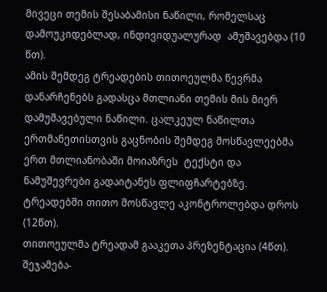მივეცი თემის შესაბამისი ნაწილი, რომელსაც დამოუკიდებლად, ინდივიდუალურად  ამუშავებდა (10 წთ).
ამის შემდეგ ტრეადების თითოეულმა წევრმა  დანარჩენებს გადასცა მთლიანი თემის მის მიერ დამუშავებული ნაწილი. ცალკეულ ნაწილთა  ერთმანეთისთვის გაცნობის შემდეგ მოსწავლეებმა ერთ მთლიანობაში მოიაზრეს  ტექსტი და ნამუშევრები გადაიტანეს ფლიფჩარტებზე. ტრეადებში თითო მოსწავლე აკონტროლებდა დროს (12წთ).
თითოეულმა ტრეადამ გააკეთა პრეზენტაცია (4წთ).
შეჯამება-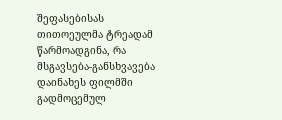შეფასებისას თითოეულმა ტრეადამ წარმოადგინა, რა მსგავსება-განსხვავება დაინახეს ფილმში გადმოცემულ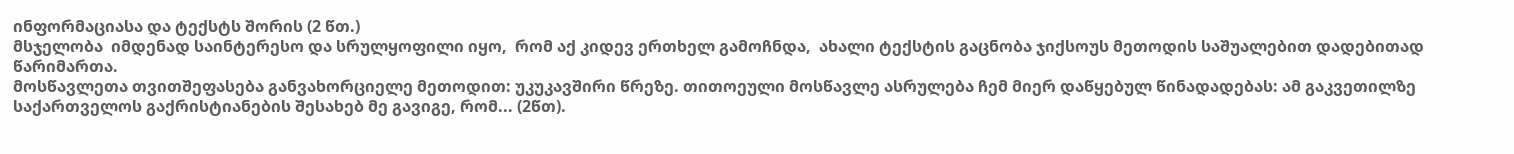ინფორმაციასა და ტექსტს შორის (2 წთ.)
მსჯელობა  იმდენად საინტერესო და სრულყოფილი იყო,  რომ აქ კიდევ ერთხელ გამოჩნდა,  ახალი ტექსტის გაცნობა ჯიქსოუს მეთოდის საშუალებით დადებითად წარიმართა.
მოსწავლეთა თვითშეფასება განვახორციელე მეთოდით: უკუკავშირი წრეზე. თითოეული მოსწავლე ასრულება ჩემ მიერ დაწყებულ წინადადებას: ამ გაკვეთილზე საქართველოს გაქრისტიანების შესახებ მე გავიგე, რომ... (2წთ).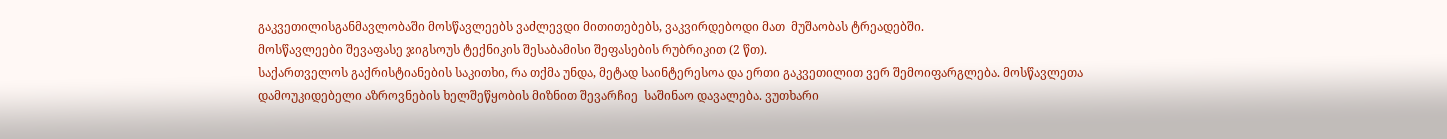გაკვეთილისგანმავლობაში მოსწავლეებს ვაძლევდი მითითებებს, ვაკვირდებოდი მათ  მუშაობას ტრეადებში.
მოსწავლეები შევაფასე ჯიგსოუს ტექნიკის შესაბამისი შეფასების რუბრიკით (2 წთ).
საქართველოს გაქრისტიანების საკითხი, რა თქმა უნდა, მეტად საინტერესოა და ერთი გაკვეთილით ვერ შემოიფარგლება. მოსწავლეთა დამოუკიდებელი აზროვნების ხელშეწყობის მიზნით შევარჩიე  საშინაო დავალება. ვუთხარი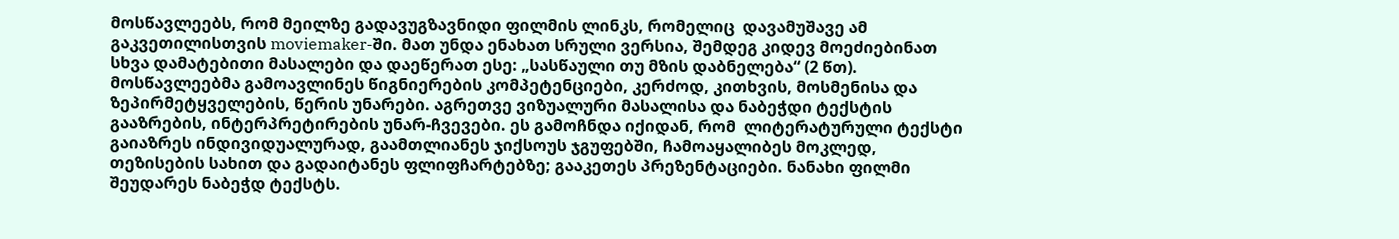მოსწავლეებს, რომ მეილზე გადავუგზავნიდი ფილმის ლინკს, რომელიც  დავამუშავე ამ გაკვეთილისთვის moviemaker-ში. მათ უნდა ენახათ სრული ვერსია, შემდეგ კიდევ მოეძიებინათ სხვა დამატებითი მასალები და დაეწერათ ესე: „სასწაული თუ მზის დაბნელება“ (2 წთ).
მოსწავლეებმა გამოავლინეს წიგნიერების კომპეტენციები, კერძოდ, კითხვის, მოსმენისა და ზეპირმეტყველების, წერის უნარები. აგრეთვე ვიზუალური მასალისა და ნაბეჭდი ტექსტის გააზრების, ინტერპრეტირების უნარ-ჩვევები. ეს გამოჩნდა იქიდან, რომ  ლიტერატურული ტექსტი გაიაზრეს ინდივიდუალურად, გაამთლიანეს ჯიქსოუს ჯგუფებში, ჩამოაყალიბეს მოკლედ, თეზისების სახით და გადაიტანეს ფლიფჩარტებზე; გააკეთეს პრეზენტაციები. ნანახი ფილმი შეუდარეს ნაბეჭდ ტექსტს.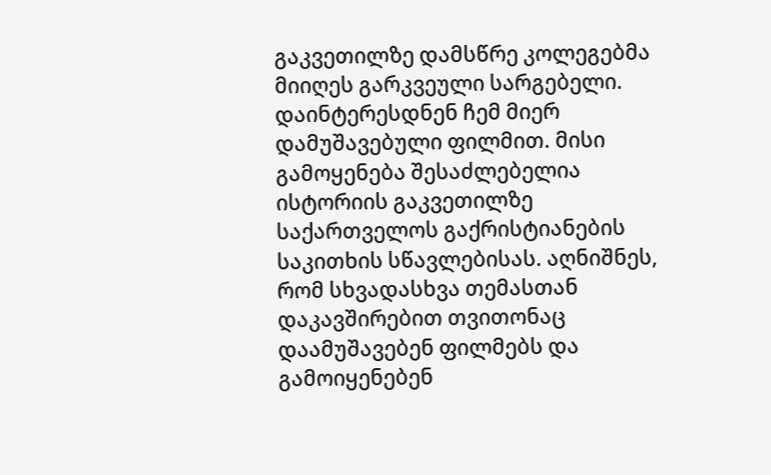გაკვეთილზე დამსწრე კოლეგებმა მიიღეს გარკვეული სარგებელი. დაინტერესდნენ ჩემ მიერ დამუშავებული ფილმით. მისი გამოყენება შესაძლებელია ისტორიის გაკვეთილზე საქართველოს გაქრისტიანების საკითხის სწავლებისას. აღნიშნეს, რომ სხვადასხვა თემასთან დაკავშირებით თვითონაც დაამუშავებენ ფილმებს და გამოიყენებენ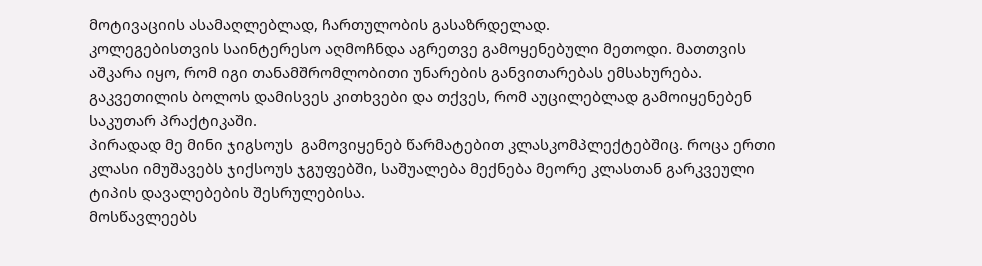მოტივაციის ასამაღლებლად, ჩართულობის გასაზრდელად.
კოლეგებისთვის საინტერესო აღმოჩნდა აგრეთვე გამოყენებული მეთოდი. მათთვის აშკარა იყო, რომ იგი თანამშრომლობითი უნარების განვითარებას ემსახურება. გაკვეთილის ბოლოს დამისვეს კითხვები და თქვეს, რომ აუცილებლად გამოიყენებენ საკუთარ პრაქტიკაში.
პირადად მე მინი ჯიგსოუს  გამოვიყენებ წარმატებით კლასკომპლექტებშიც. როცა ერთი კლასი იმუშავებს ჯიქსოუს ჯგუფებში, საშუალება მექნება მეორე კლასთან გარკვეული ტიპის დავალებების შესრულებისა.
მოსწავლეებს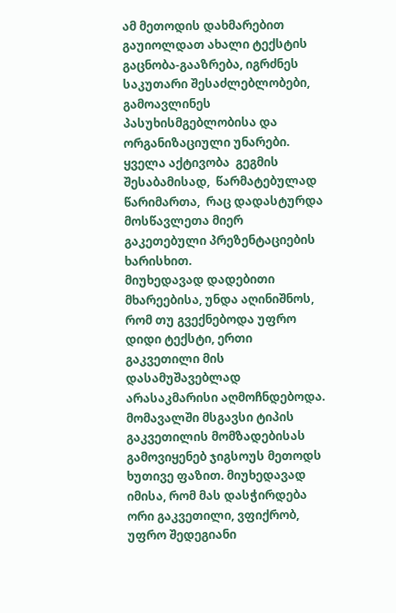ამ მეთოდის დახმარებით გაუიოლდათ ახალი ტექსტის გაცნობა-გააზრება, იგრძნეს საკუთარი შესაძლებლობები, გამოავლინეს პასუხისმგებლობისა და ორგანიზაციული უნარები.
ყველა აქტივობა  გეგმის შესაბამისად,  წარმატებულად წარიმართა,  რაც დადასტურდა მოსწავლეთა მიერ გაკეთებული პრეზენტაციების ხარისხით.
მიუხედავად დადებითი მხარეებისა, უნდა აღინიშნოს, რომ თუ გვექნებოდა უფრო დიდი ტექსტი, ერთი გაკვეთილი მის დასამუშავებლად არასაკმარისი აღმოჩნდებოდა. მომავალში მსგავსი ტიპის გაკვეთილის მომზადებისას გამოვიყენებ ჯიგსოუს მეთოდს ხუთივე ფაზით. მიუხედავად იმისა, რომ მას დასჭირდება ორი გაკვეთილი, ვფიქრობ, უფრო შედეგიანი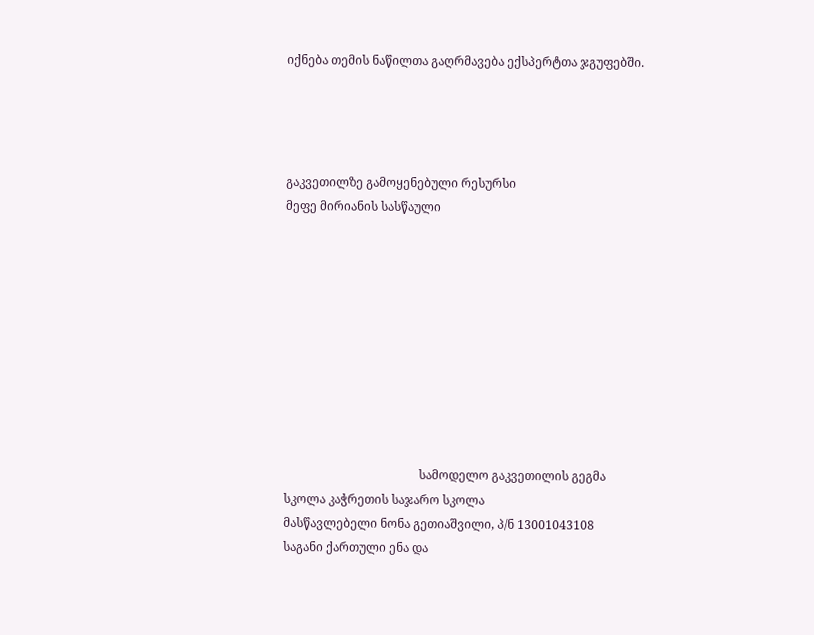იქნება თემის ნაწილთა გაღრმავება ექსპერტთა ჯგუფებში.




გაკვეთილზე გამოყენებული რესურსი
მეფე მირიანის სასწაული










                                             სამოდელო გაკვეთილის გეგმა
სკოლა კაჭრეთის საჯარო სკოლა
მასწავლებელი ნონა გეთიაშვილი, პ/ნ 13001043108
საგანი ქართული ენა და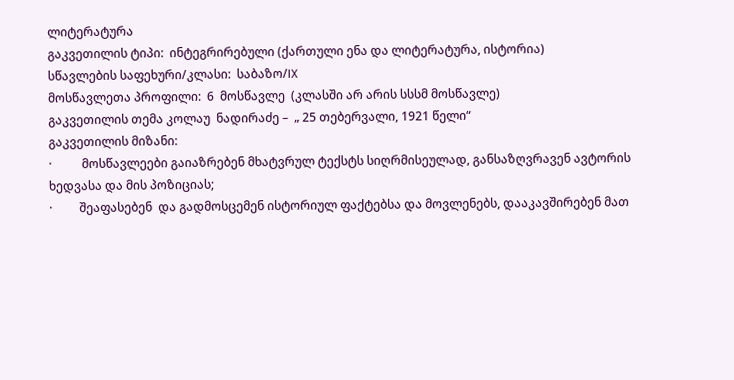ლიტერატურა
გაკვეთილის ტიპი:  ინტეგრირებული (ქართული ენა და ლიტერატურა, ისტორია)
სწავლების საფეხური/კლასი:  საბაზო/IX
მოსწავლეთა პროფილი:  6  მოსწავლე  (კლასში არ არის სსსმ მოსწავლე)
გაკვეთილის თემა კოლაუ  ნადირაძე –  „ 25 თებერვალი, 1921 წელი“
გაკვეთილის მიზანი:
·          მოსწავლეები გაიაზრებენ მხატვრულ ტექსტს სიღრმისეულად, განსაზღვრავენ ავტორის ხედვასა და მის პოზიციას;
·         შეაფასებენ  და გადმოსცემენ ისტორიულ ფაქტებსა და მოვლენებს, დააკავშირებენ მათ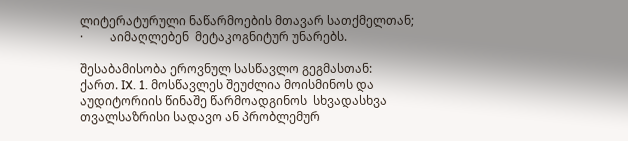ლიტერატურული ნაწარმოების მთავარ სათქმელთან;
·         აიმაღლებენ  მეტაკოგნიტურ უნარებს.

შესაბამისობა ეროვნულ სასწავლო გეგმასთან:
ქართ. IX. 1. მოსწავლეს შეუძლია მოისმინოს და აუდიტორიის წინაშე წარმოადგინოს  სხვადასხვა თვალსაზრისი სადავო ან პრობლემურ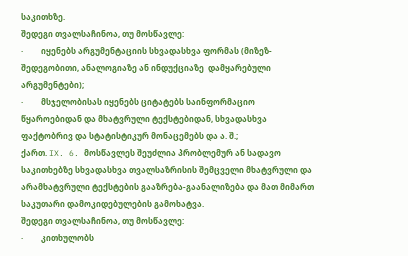საკითხზე.
შედეგი თვალსაჩინოა, თუ მოსწავლე:
·         იყენებს არგუმენტაციის სხვადასხვა ფორმას (მიზეზ-შედეგობითი, ანალოგიაზე ან ინდუქციაზე  დამყარებული არგუმენტები);
·         მსჯელობისას იყენებს ციტატებს საინფორმაციო წყაროებიდან და მხატვრული ტექსტებიდან, სხვადასხვა ფაქტობრივ და სტატისტიკურ მონაცემებს და ა. შ.;
ქართ. IX. 6. მოსწავლეს შეუძლია პრობლემურ ან სადავო საკითხებზე სხვადასხვა თვალსაზრისის შემცველი მხატვრული და არამხატვრული ტექსტების გააზრება-გაანალიზება და მათ მიმართ საკუთარი დამოკიდებულების გამოხატვა.
შედეგი თვალსაჩინოა, თუ მოსწავლე:
·         კითხულობს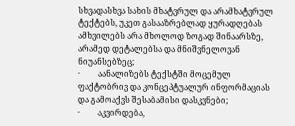სხვადასხვა სახის მხატვრულ და არამხატვრულ ტექტებს, უკეთ გასააზრებლად ყურადღებას ამხვილებს არა მხოლოდ ზოგად შინაარსზე, არამედ დეტალებსა და მნიშვნელოვან ნიუანსებზეც;
·         აანალიზებს ტექსტში მოცემულ ფაქტობრივ და კონცეპტუალურ ინფორმაციას და გამოაქვს შესაბამისი დასკვნები;
·         აკვირდება,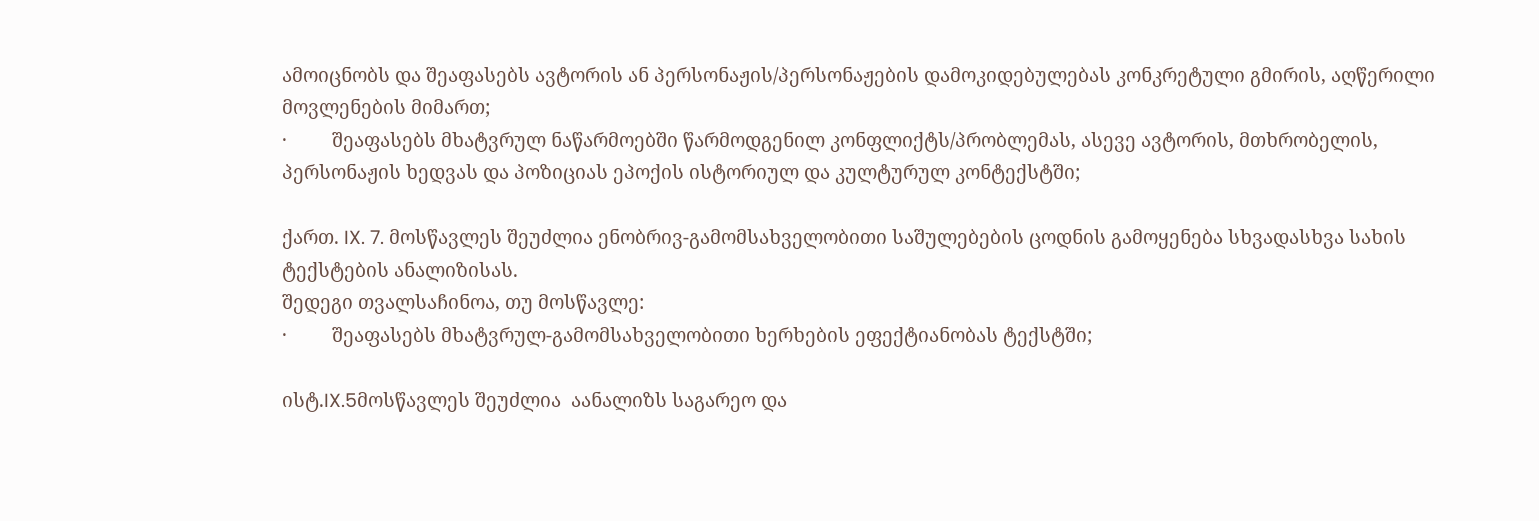ამოიცნობს და შეაფასებს ავტორის ან პერსონაჟის/პერსონაჟების დამოკიდებულებას კონკრეტული გმირის, აღწერილი მოვლენების მიმართ;
·         შეაფასებს მხატვრულ ნაწარმოებში წარმოდგენილ კონფლიქტს/პრობლემას, ასევე ავტორის, მთხრობელის, პერსონაჟის ხედვას და პოზიციას ეპოქის ისტორიულ და კულტურულ კონტექსტში;

ქართ. IX. 7. მოსწავლეს შეუძლია ენობრივ-გამომსახველობითი საშულებების ცოდნის გამოყენება სხვადასხვა სახის ტექსტების ანალიზისას.
შედეგი თვალსაჩინოა, თუ მოსწავლე:
·         შეაფასებს მხატვრულ-გამომსახველობითი ხერხების ეფექტიანობას ტექსტში;

ისტ.IX.5მოსწავლეს შეუძლია  აანალიზს საგარეო და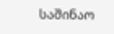საშინაო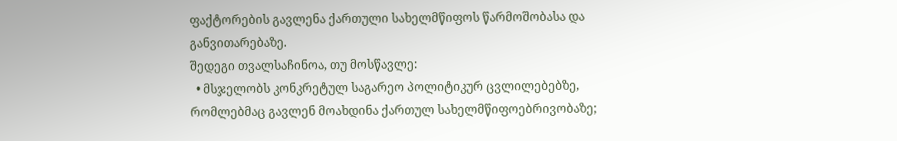ფაქტორების გავლენა ქართული სახელმწიფოს წარმოშობასა და განვითარებაზე.
შედეგი თვალსაჩინოა, თუ მოსწავლე:
  • მსჯელობს კონკრეტულ საგარეო პოლიტიკურ ცვლილებებზე, რომლებმაც გავლენ მოახდინა ქართულ სახელმწიფოებრივობაზე;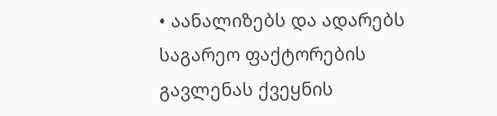• აანალიზებს და ადარებს საგარეო ფაქტორების გავლენას ქვეყნის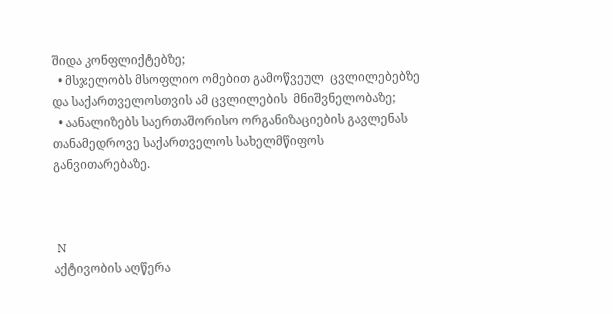შიდა კონფლიქტებზე;
  • მსჯელობს მსოფლიო ომებით გამოწვეულ  ცვლილებებზე და საქართველოსთვის ამ ცვლილების  მნიშვნელობაზე;
  • აანალიზებს საერთაშორისო ორგანიზაციების გავლენას თანამედროვე საქართველოს სახელმწიფოს განვითარებაზე.



 N
აქტივობის აღწერა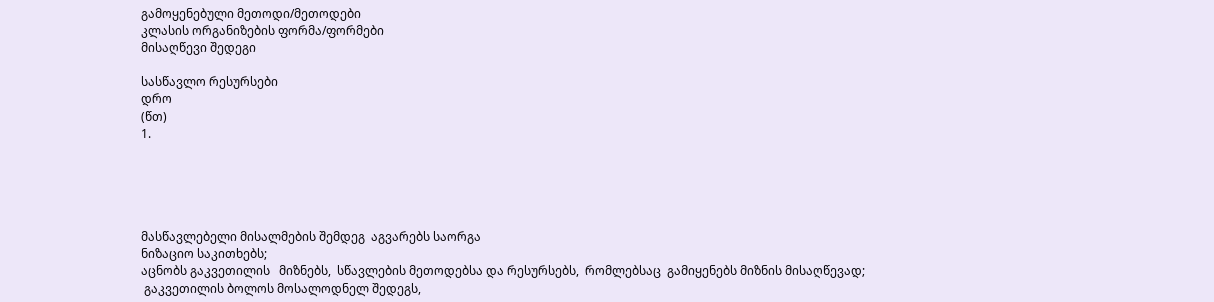გამოყენებული მეთოდი/მეთოდები
კლასის ორგანიზების ფორმა/ფორმები
მისაღწევი შედეგი

სასწავლო რესურსები
დრო
(წთ)
1.





მასწავლებელი მისალმების შემდეგ  აგვარებს საორგა
ნიზაციო საკითხებს;
აცნობს გაკვეთილის   მიზნებს,  სწავლების მეთოდებსა და რესურსებს,  რომლებსაც  გამიყენებს მიზნის მისაღწევად;
 გაკვეთილის ბოლოს მოსალოდნელ შედეგს,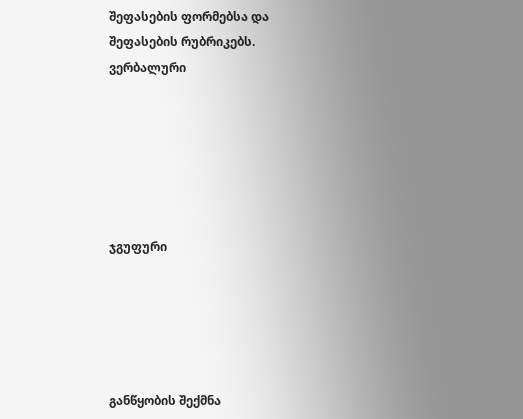შეფასების ფორმებსა და შეფასების რუბრიკებს.
ვერბალური






ჯგუფური





განწყობის შექმნა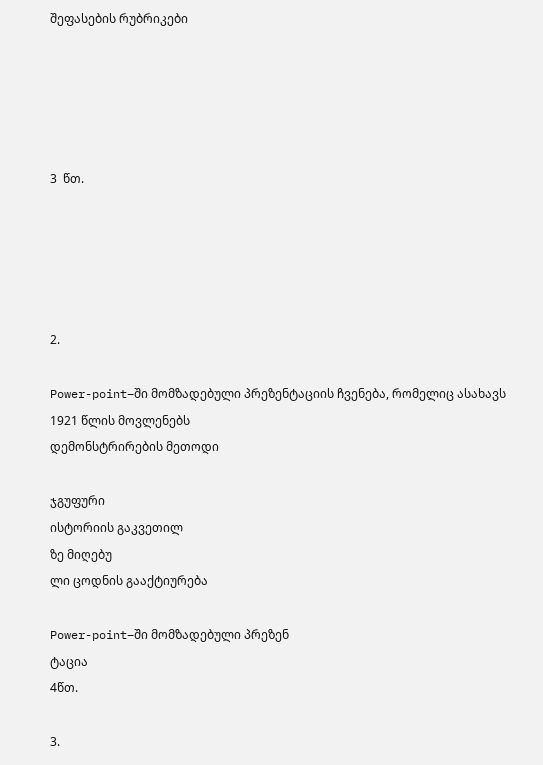შეფასების რუბრიკები





3  წთ.





2.

Power-point–ში მომზადებული პრეზენტაციის ჩვენება, რომელიც ასახავს 1921 წლის მოვლენებს
დემონსტრირების მეთოდი

ჯგუფური
ისტორიის გაკვეთილ
ზე მიღებუ
ლი ცოდნის გააქტიურება

Power-point–ში მომზადებული პრეზენ
ტაცია
4წთ.

3.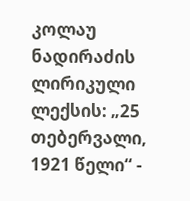კოლაუ ნადირაძის ლირიკული ლექსის: „25 თებერვალი, 1921 წელი“ -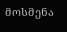მოსმენა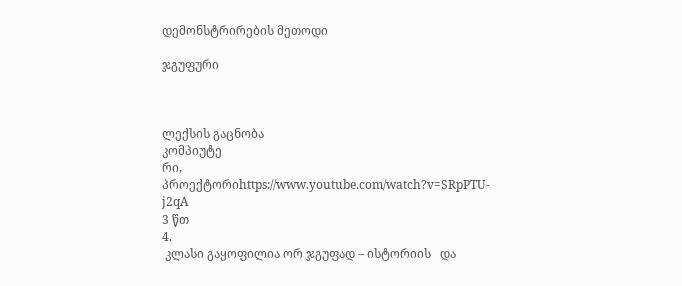დემონსტრირების მეთოდი

ჯგუფური



ლექსის გაცნობა
კომპიუტე
რი, პროექტორიhttps://www.youtube.com/watch?v=SRpPTU-j2qA
3 წთ
4.
 კლასი გაყოფილია ორ ჯგუფად – ისტორიის   და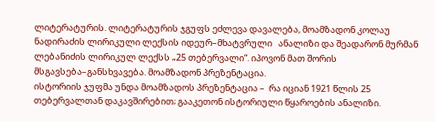ლიტერატურის. ლიტერატურის ჯგუფს ეძლევა დავალება, მოამზადონ კოლაუ ნადირაძის ლირიკული ლექსის იდეურ–მხატვრული   ანალიზი და შეადარონ მურმან ლებანიძის ლირიკულ ლექსს „25 თებერვალი“. იპოვონ მათ შორის მსგავსება–განსხვავება. მოამზადონ პრეზენტაცია.
ისტორიის ჯუფმა უნდა მოამზადოს პრეზენტაცია –  რა იციან 1921 წლის 25 თებერვალთან დაკავშირებით; გააკეთონ ისტორიული წყაროების ანალიზი.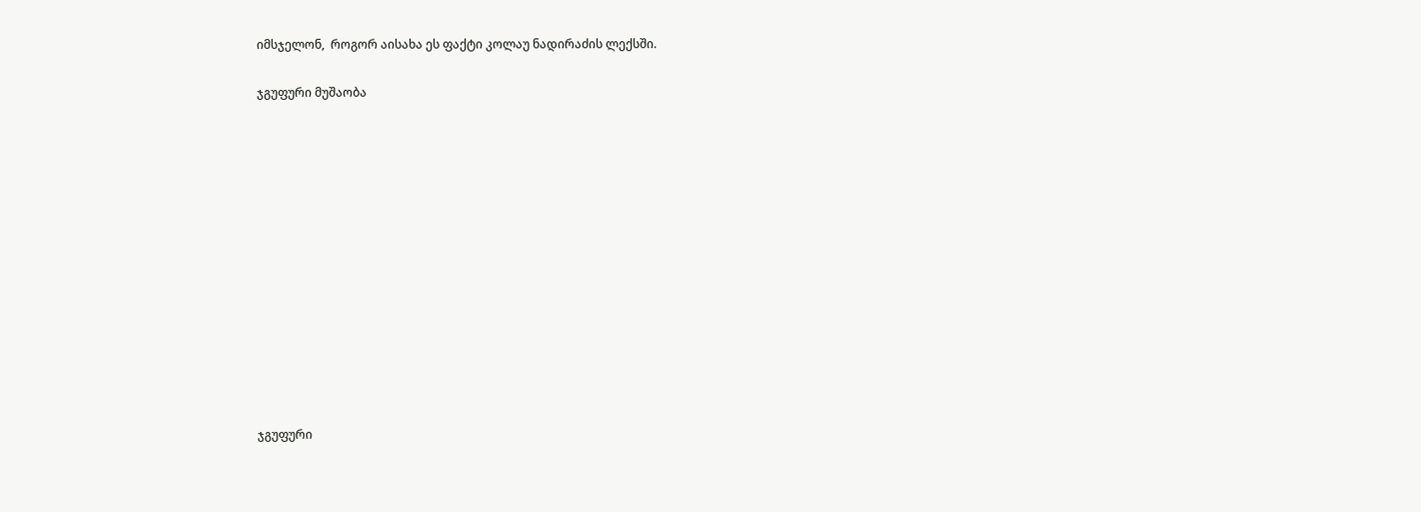იმსჯელონ,  როგორ აისახა ეს ფაქტი კოლაუ ნადირაძის ლექსში.

ჯგუფური მუშაობა













ჯგუფური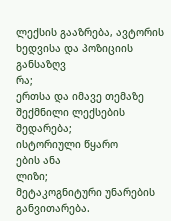ლექსის გააზრება, ავტორის ხედვისა და პოზიციის განსაზღვ
რა;
ერთსა და იმავე თემაზე შექმნილი ლექსების შედარება;
ისტორიული წყარო
ების ანა
ლიზი;
მეტაკოგნიტური უნარების განვითარება.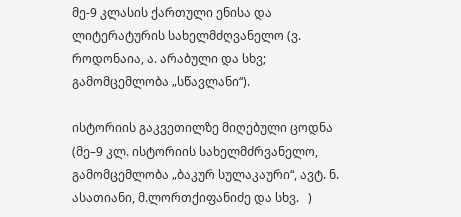მე-9 კლასის ქართული ენისა და ლიტერატურის სახელმძღვანელო (ვ. როდონაია, ა. არაბული და სხვ; გამომცემლობა „სწავლანი“).

ისტორიის გაკვეთილზე მიღებული ცოდნა (მე–9 კლ. ისტორიის სახელმძრვანელო, გამომცემლობა „ბაკურ სულაკაური“, ავტ. ნ. ასათიანი, მ.ლორთქიფანიძე და სხვ.   )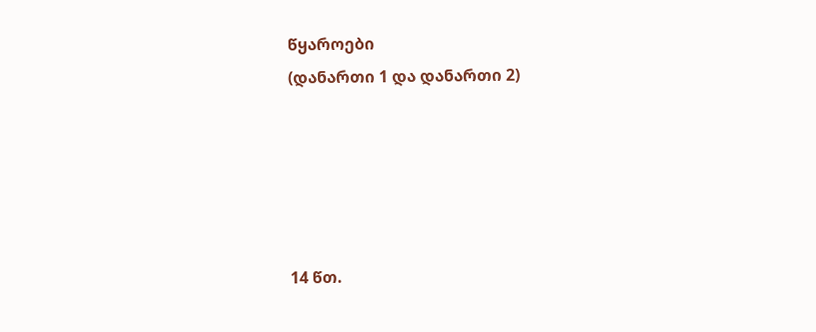წყაროები
(დანართი 1 და დანართი 2)





14 წთ.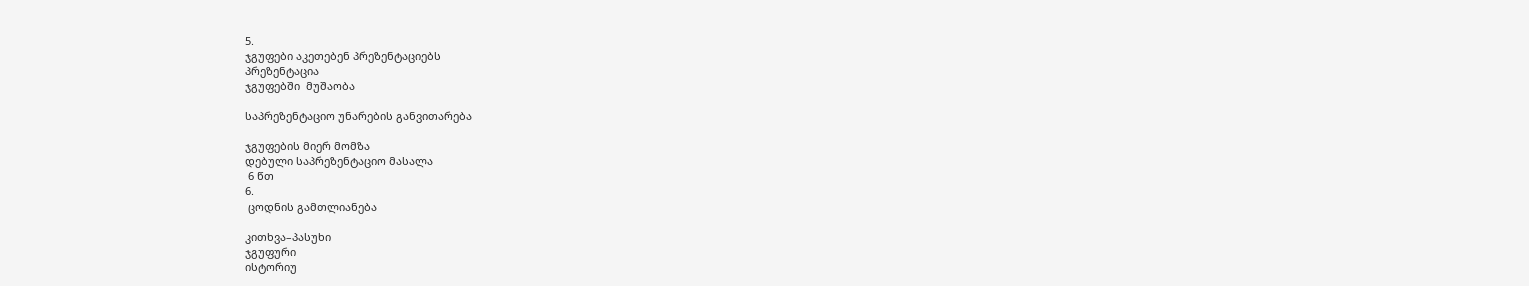5.
ჯგუფები აკეთებენ პრეზენტაციებს
პრეზენტაცია
ჯგუფებში  მუშაობა

საპრეზენტაციო უნარების განვითარება

ჯგუფების მიერ მომზა
დებული საპრეზენტაციო მასალა
 6 წთ
6.
 ცოდნის გამთლიანება

კითხვა–პასუხი
ჯგუფური
ისტორიუ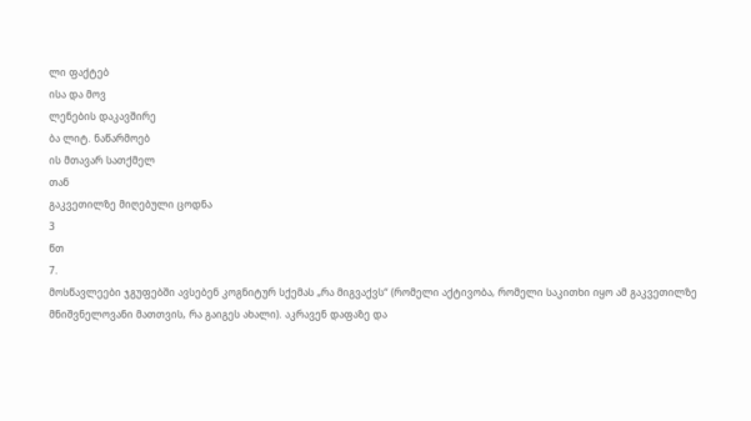ლი ფაქტებ
ისა და მოვ
ლენების დაკავშირე
ბა ლიტ. ნაწარმოებ
ის მთავარ სათქმელ
თან
გაკვეთილზე მიღებული ცოდნა
3
წთ
7.
მოსწავლეები ჯგუფებში ავსებენ კოგნიტურ სქემას „რა მიგვაქვს“ (რომელი აქტივობა, რომელი საკითხი იყო ამ გაკვეთილზე მნიშვნელოვანი მათთვის, რა გაიგეს ახალი). აკრავენ დაფაზე და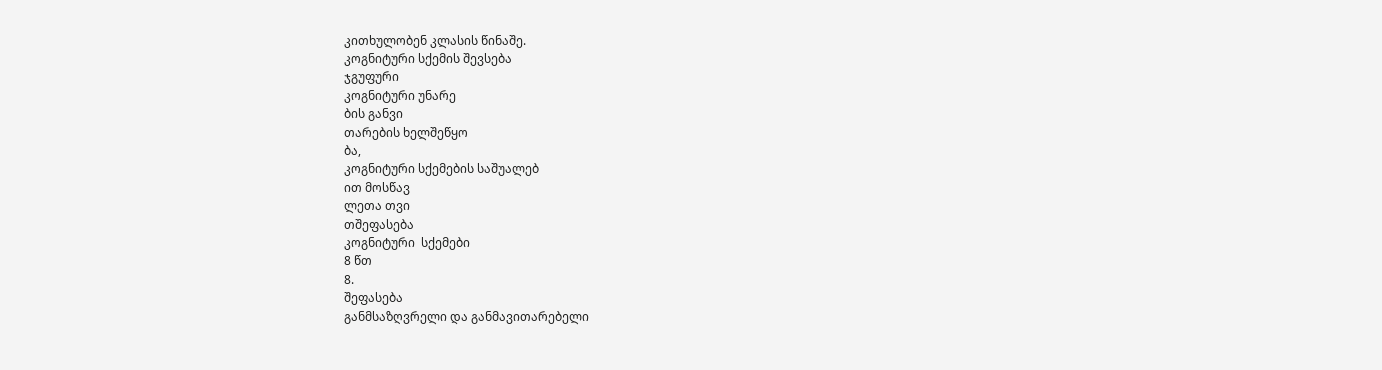კითხულობენ კლასის წინაშე.
კოგნიტური სქემის შევსება
ჯგუფური
კოგნიტური უნარე
ბის განვი
თარების ხელშეწყო
ბა,
კოგნიტური სქემების საშუალებ
ით მოსწავ
ლეთა თვი
თშეფასება
კოგნიტური  სქემები
8 წთ
8.
შეფასება
განმსაზღვრელი და განმავითარებელი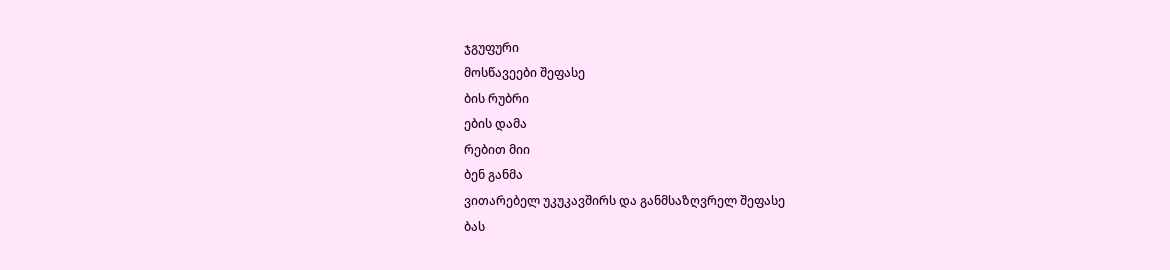ჯგუფური
მოსწავეები შეფასე
ბის რუბრი
ების დამა
რებით მიი
ბენ განმა
ვითარებელ უკუკავშირს და განმსაზღვრელ შეფასე
ბას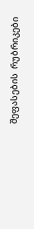შეფასების  რუბრიკები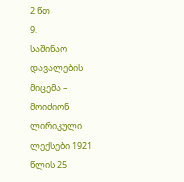2 წთ
9.
საშინაო დავალების მიცემა – მოიძიონ ლირიკული ლექსები 1921 წლის 25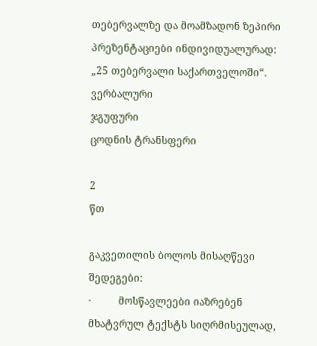თებერვალზე და მოამზადონ ზეპირი პრეზენტაციები ინდივიდუალურად: „25 თებერვალი საქართველოში“.
ვერბალური
ჯგუფური
ცოდნის ტრანსფერი

2
წთ

გაკვეთილის ბოლოს მისაღწევი შედეგები:
·         მოსწავლეები იაზრებენ მხატვრულ ტექსტს სიღრმისეულად,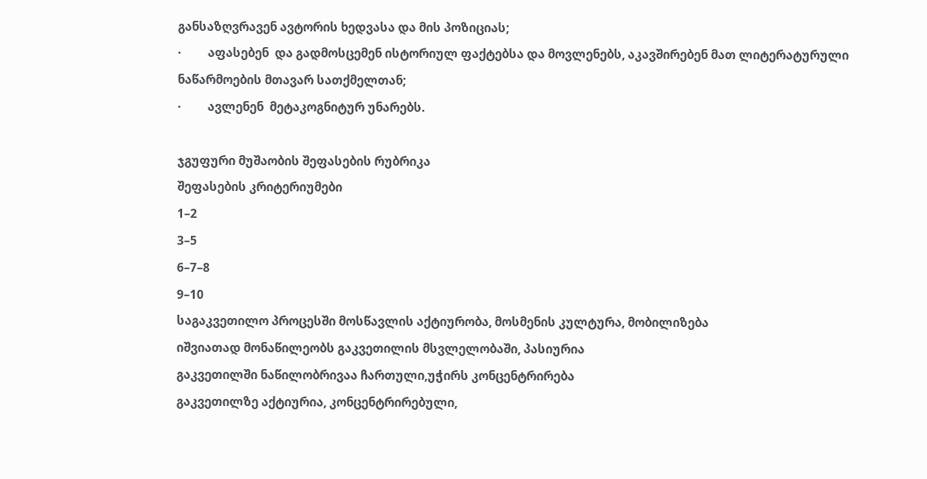განსაზღვრავენ ავტორის ხედვასა და მის პოზიციას;
·         აფასებენ  და გადმოსცემენ ისტორიულ ფაქტებსა და მოვლენებს, აკავშირებენ მათ ლიტერატურული ნაწარმოების მთავარ სათქმელთან;
·         ავლენენ  მეტაკოგნიტურ უნარებს.

ჯგუფური მუშაობის შეფასების რუბრიკა
შეფასების კრიტერიუმები
1–2
3–5
6–7–8
9–10
საგაკვეთილო პროცესში მოსწავლის აქტიურობა, მოსმენის კულტურა, მობილიზება
იშვიათად მონაწილეობს გაკვეთილის მსვლელობაში, პასიურია
გაკვეთილში ნაწილობრივაა ჩართული,უჭირს კონცენტრირება
გაკვეთილზე აქტიურია, კონცენტრირებული,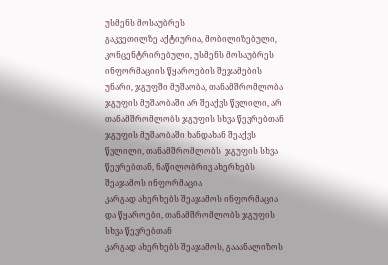უსმენს მოსაუბრეს
გაკვეთილზე აქტიურია, მობილიზებული, კონცენტრირებული, უსმენს მოსაუბრეს
ინფორმაციის წყაროების შეჯამების უნარი, ჯგუფში მუშაობა, თანამშრომლობა
ჯგუფის მუშაობაში არ შეაქვს წვლილი, არ თანამშრომლობს ჯგუფის სხვა წევრებთან
ჯგუფის მუშაობაში ხანდახან შეაქვს წვლილი, თანამშრომლობს  ჯგუფის სხვა წევრებთან, ნაწილობრივ ახერხებს შეაჯამოს ინფორმაცია
კარგად ახერხებს შეაჯამოს ინფორმაცია და წყაროები, თანამშრომლობს ჯგუფის სხვა წევრებთან
კარგად ახერხებს შეაჯამოს, გააანალიზოს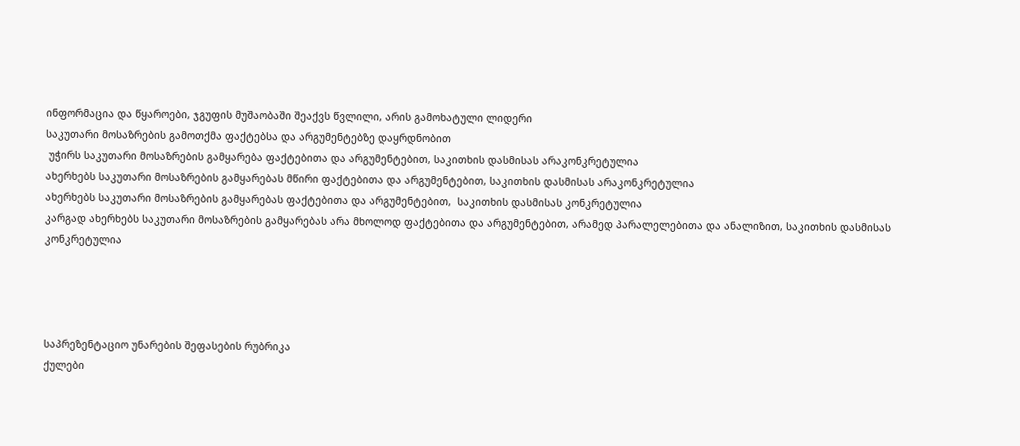ინფორმაცია და წყაროები, ჯგუფის მუშაობაში შეაქვს წვლილი, არის გამოხატული ლიდერი
საკუთარი მოსაზრების გამოთქმა ფაქტებსა და არგუმენტებზე დაყრდნობით
 უჭირს საკუთარი მოსაზრების გამყარება ფაქტებითა და არგუმენტებით, საკითხის დასმისას არაკონკრეტულია
ახერხებს საკუთარი მოსაზრების გამყარებას მწირი ფაქტებითა და არგუმენტებით, საკითხის დასმისას არაკონკრეტულია
ახერხებს საკუთარი მოსაზრების გამყარებას ფაქტებითა და არგუმენტებით,  საკითხის დასმისას კონკრეტულია
კარგად ახერხებს საკუთარი მოსაზრების გამყარებას არა მხოლოდ ფაქტებითა და არგუმენტებით, არამედ პარალელებითა და ანალიზით, საკითხის დასმისას კონკრეტულია




საპრეზენტაციო უნარების შეფასების რუბრიკა
ქულები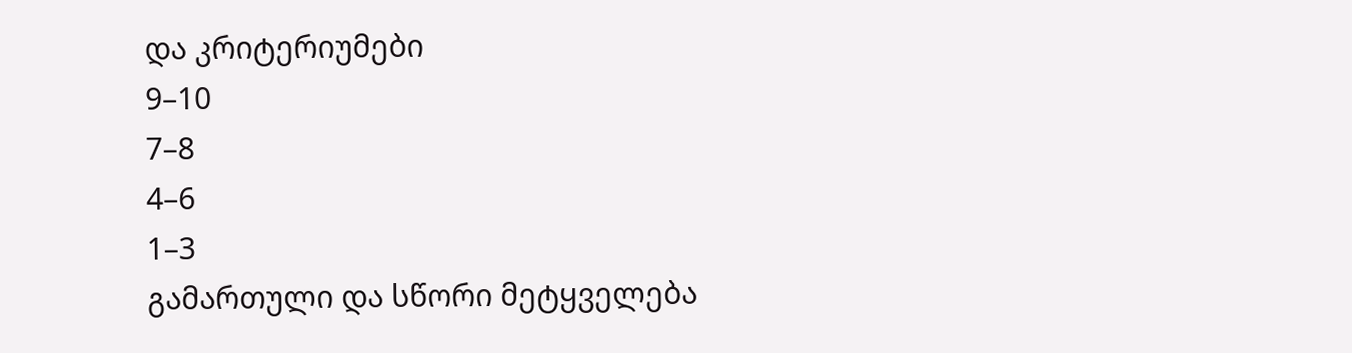და კრიტერიუმები
9–10
7–8
4–6
1–3
გამართული და სწორი მეტყველება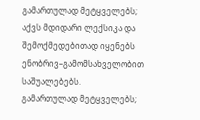გამართულად მეტყველებს; აქვს მდიდარი ლექსიკა და შემოქმედებითად იყენებს ენობრივ–გამომსახველობით საშუალებებს.
გამართულად მეტყველებს;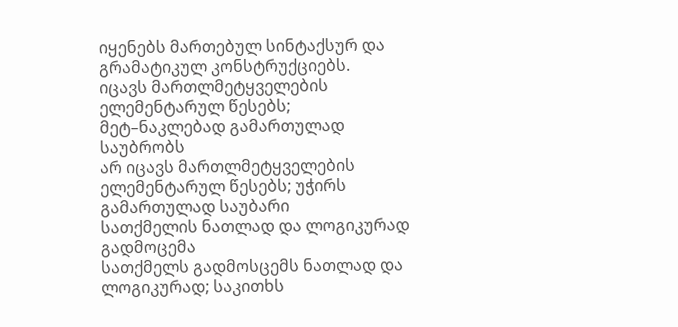იყენებს მართებულ სინტაქსურ და გრამატიკულ კონსტრუქციებს.
იცავს მართლმეტყველების ელემენტარულ წესებს; მეტ–ნაკლებად გამართულად  საუბრობს
არ იცავს მართლმეტყველების ელემენტარულ წესებს; უჭირს გამართულად საუბარი
სათქმელის ნათლად და ლოგიკურად გადმოცემა
სათქმელს გადმოსცემს ნათლად და ლოგიკურად; საკითხს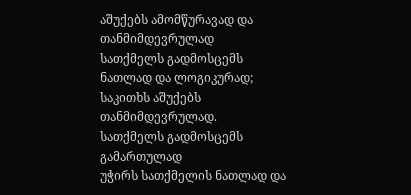აშუქებს ამომწურავად და თანმიმდევრულად
სათქმელს გადმოსცემს ნათლად და ლოგიკურად; საკითხს აშუქებს თანმიმდევრულად.
სათქმელს გადმოსცემს გამართულად
უჭირს სათქმელის ნათლად და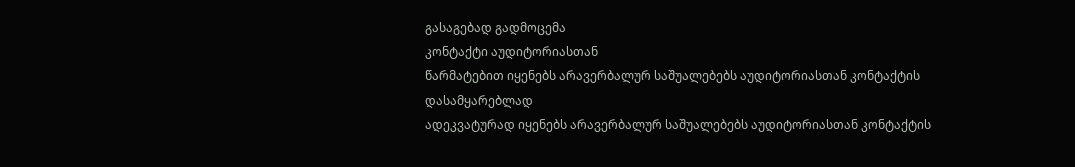გასაგებად გადმოცემა
კონტაქტი აუდიტორიასთან
წარმატებით იყენებს არავერბალურ საშუალებებს აუდიტორიასთან კონტაქტის დასამყარებლად
ადეკვატურად იყენებს არავერბალურ საშუალებებს აუდიტორიასთან კონტაქტის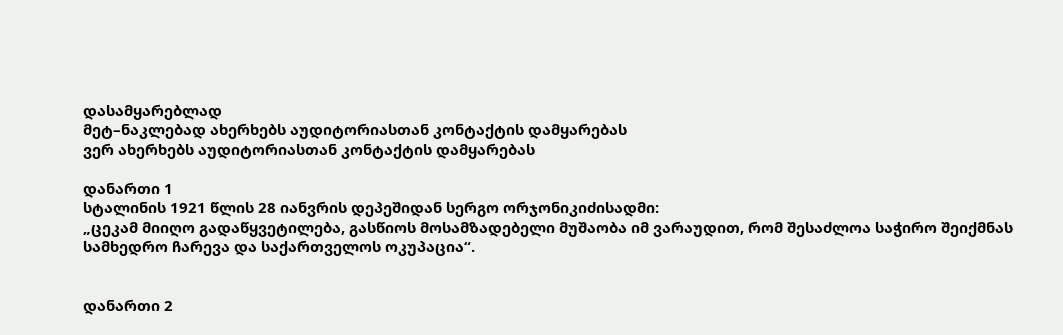დასამყარებლად
მეტ–ნაკლებად ახერხებს აუდიტორიასთან კონტაქტის დამყარებას
ვერ ახერხებს აუდიტორიასთან კონტაქტის დამყარებას

დანართი 1
სტალინის 1921 წლის 28 იანვრის დეპეშიდან სერგო ორჯონიკიძისადმი:
„ცეკამ მიიღო გადაწყვეტილება, გასწიოს მოსამზადებელი მუშაობა იმ ვარაუდით, რომ შესაძლოა საჭირო შეიქმნას სამხედრო ჩარევა და საქართველოს ოკუპაცია“.


დანართი 2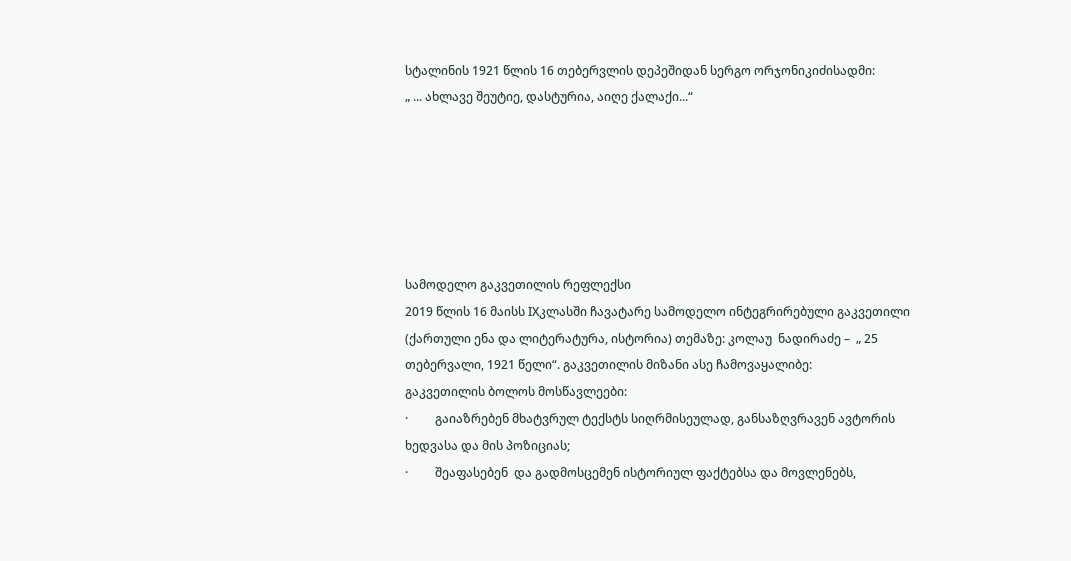სტალინის 1921 წლის 16 თებერვლის დეპეშიდან სერგო ორჯონიკიძისადმი:
„ ... ახლავე შეუტიე, დასტურია, აიღე ქალაქი...“






სამოდელო გაკვეთილის რეფლექსი
2019 წლის 16 მაისს IXკლასში ჩავატარე სამოდელო ინტეგრირებული გაკვეთილი (ქართული ენა და ლიტერატურა, ისტორია) თემაზე: კოლაუ  ნადირაძე –  „ 25 თებერვალი, 1921 წელი“. გაკვეთილის მიზანი ასე ჩამოვაყალიბე:
გაკვეთილის ბოლოს მოსწავლეები:
·         გაიაზრებენ მხატვრულ ტექსტს სიღრმისეულად, განსაზღვრავენ ავტორის ხედვასა და მის პოზიციას;
·         შეაფასებენ  და გადმოსცემენ ისტორიულ ფაქტებსა და მოვლენებს,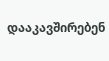დააკავშირებენ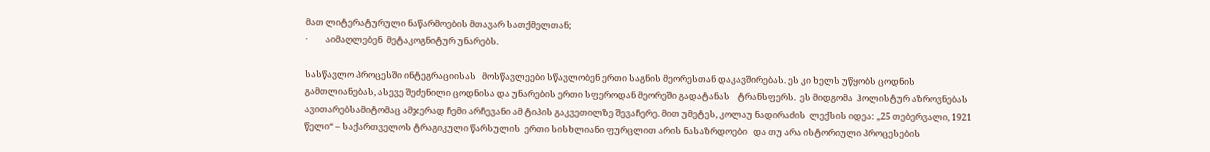მათ ლიტერატურული ნაწარმოების მთავარ სათქმელთან;
·         აიმაღლებენ  მეტაკოგნიტურ უნარებს.

სასწავლო პროცესში ინტეგრაციისას   მოსწავლეები სწავლობენ ერთი საგნის მეორესთან დაკავშირებას. ეს კი ხელს უწყობს ცოდნის გამთლიანებას, ასევე შეძენილი ცოდნისა და უნარების ერთი სფეროდან მეორეში გადატანას    ტრანსფერს.  ეს მიდგომა  ჰოლისტურ აზროვნებას ავითარებსამიტომაც ამჯერად ჩემი არჩევანი ამ ტიპის გაკვეთილზე შევაჩერე. მით უმეტეს, კოლაუ ნადირაძის  ლექსის იდეა: „25 თებერვალი, 1921 წელი“ – საქართველოს ტრაგიკული წარსულის  ერთი სისხლიანი ფურცლით არის ნასაზრდოები   და თუ არა ისტორიული პროცესების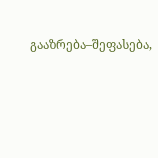გააზრება–შეფასება,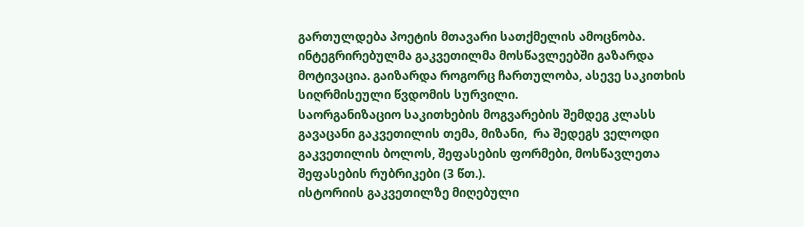გართულდება პოეტის მთავარი სათქმელის ამოცნობა.
ინტეგრირებულმა გაკვეთილმა მოსწავლეებში გაზარდა მოტივაცია. გაიზარდა როგორც ჩართულობა, ასევე საკითხის სიღრმისეული წვდომის სურვილი.
საორგანიზაციო საკითხების მოგვარების შემდეგ კლასს გავაცანი გაკვეთილის თემა, მიზანი,  რა შედეგს ველოდი გაკვეთილის ბოლოს, შეფასების ფორმები, მოსწავლეთა შეფასების რუბრიკები (3 წთ.).
ისტორიის გაკვეთილზე მიღებული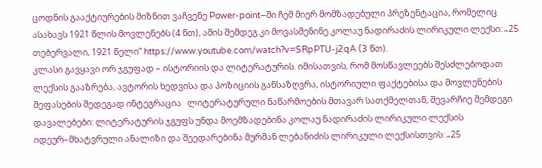ცოდნის გააქტიურების მიზნით ვაჩვენე Power-point–ში ჩემ მიერ მომზადებული პრეზენტაცია, რომელიც ასახავს 1921 წლის მოვლენებს (4 წთ), ამის შემდეგ კი მოვასმენინე კოლაუ ნადირაძის ლირიკული ლექსი: „25 თებერვალი, 1921 წელი“ https://www.youtube.com/watch?v=SRpPTU-j2qA (3 წთ).
კლასი გავყავი ორ ჯგუფად – ისტორიის და ლიტერატურის. იმისათვის, რომ მოსწავლეებს შესძლებოდათ ლექსის გააზრება, ავტორის ხედვისა და პოზიციის განსაზღვრა, ისტორიული ფაქტებისა და მოვლენების შეფასების შედეგად ინტეგრაცია   ლიტერატურული ნაწარმოების მთავარ სათქმელთან, შევარჩიე შემდეგი დავალებები: ლიტერატურის ჯგუფს უნდა მოემზადებინა კოლაუ ნადირაძის ლირიკული ლექსის იდეურ–მხატვრული ანალიზი და შეედარებინა მურმან ლებანიძის ლირიკული ლექსისთვის: „25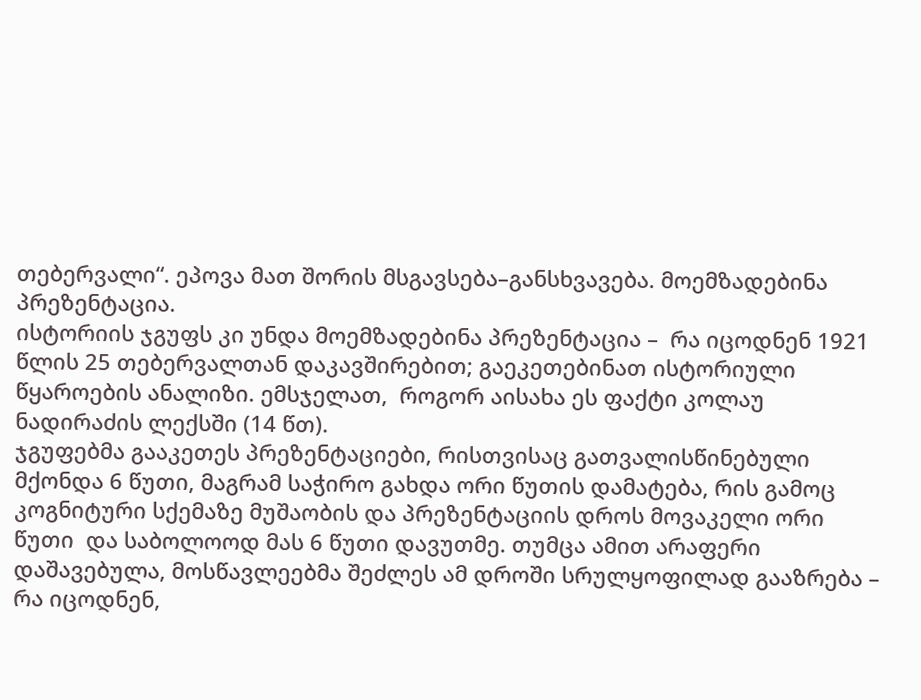თებერვალი“. ეპოვა მათ შორის მსგავსება–განსხვავება. მოემზადებინა პრეზენტაცია.
ისტორიის ჯგუფს კი უნდა მოემზადებინა პრეზენტაცია –  რა იცოდნენ 1921 წლის 25 თებერვალთან დაკავშირებით; გაეკეთებინათ ისტორიული წყაროების ანალიზი. ემსჯელათ,  როგორ აისახა ეს ფაქტი კოლაუ ნადირაძის ლექსში (14 წთ).
ჯგუფებმა გააკეთეს პრეზენტაციები, რისთვისაც გათვალისწინებული მქონდა 6 წუთი, მაგრამ საჭირო გახდა ორი წუთის დამატება, რის გამოც კოგნიტური სქემაზე მუშაობის და პრეზენტაციის დროს მოვაკელი ორი წუთი  და საბოლოოდ მას 6 წუთი დავუთმე. თუმცა ამით არაფერი დაშავებულა, მოსწავლეებმა შეძლეს ამ დროში სრულყოფილად გააზრება –  რა იცოდნენ,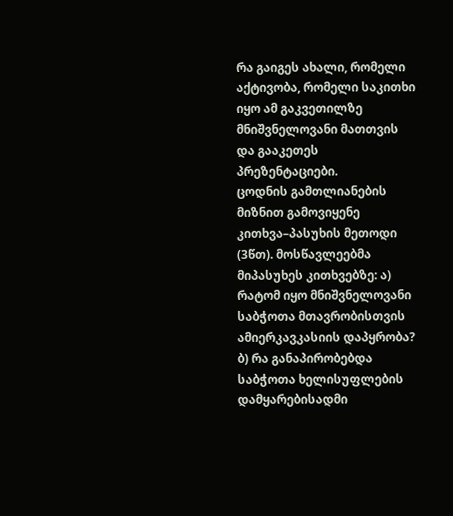რა გაიგეს ახალი, რომელი აქტივობა, რომელი საკითხი იყო ამ გაკვეთილზე მნიშვნელოვანი მათთვის და გააკეთეს პრეზენტაციები.
ცოდნის გამთლიანების მიზნით გამოვიყენე კითხვა–პასუხის მეთოდი (3წთ). მოსწავლეებმა მიპასუხეს კითხვებზე: ა) რატომ იყო მნიშვნელოვანი საბჭოთა მთავრობისთვის ამიერკავკასიის დაპყრობა?
ბ) რა განაპირობებდა საბჭოთა ხელისუფლების დამყარებისადმი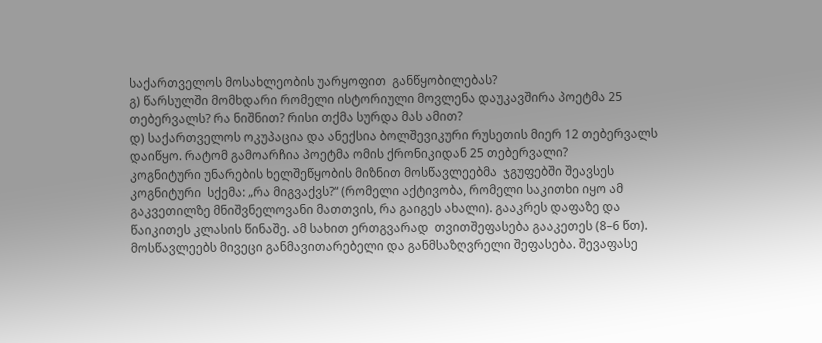საქართველოს მოსახლეობის უარყოფით  განწყობილებას?
გ) წარსულში მომხდარი რომელი ისტორიული მოვლენა დაუკავშირა პოეტმა 25 თებერვალს? რა ნიშნით? რისი თქმა სურდა მას ამით?
დ) საქართველოს ოკუპაცია და ანექსია ბოლშევიკური რუსეთის მიერ 12 თებერვალს დაიწყო. რატომ გამოარჩია პოეტმა ომის ქრონიკიდან 25 თებერვალი?
კოგნიტური უნარების ხელშეწყობის მიზნით მოსწავლეებმა  ჯგუფებში შეავსეს კოგნიტური  სქემა: „რა მიგვაქვს?“ (რომელი აქტივობა, რომელი საკითხი იყო ამ გაკვეთილზე მნიშვნელოვანი მათთვის, რა გაიგეს ახალი). გააკრეს დაფაზე და  წაიკითეს კლასის წინაშე. ამ სახით ერთგვარად  თვითშეფასება გააკეთეს (8–6 წთ).
მოსწავლეებს მივეცი განმავითარებელი და განმსაზღვრელი შეფასება. შევაფასე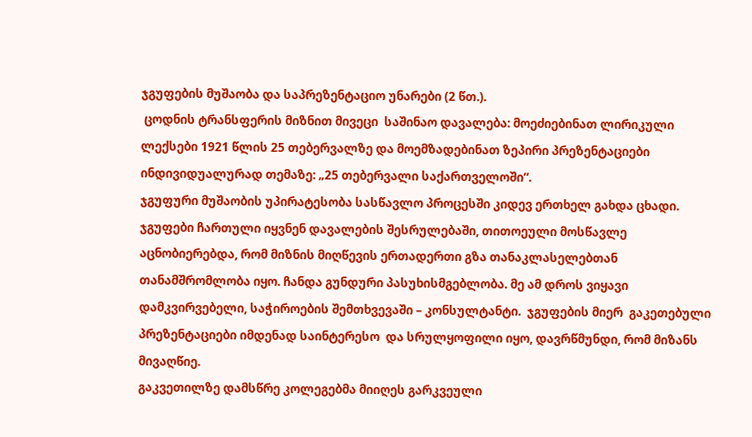ჯგუფების მუშაობა და საპრეზენტაციო უნარები (2 წთ.).
 ცოდნის ტრანსფერის მიზნით მივეცი  საშინაო დავალება: მოეძიებინათ ლირიკული ლექსები 1921 წლის 25 თებერვალზე და მოემზადებინათ ზეპირი პრეზენტაციები ინდივიდუალურად თემაზე: „25 თებერვალი საქართველოში“.
ჯგუფური მუშაობის უპირატესობა სასწავლო პროცესში კიდევ ერთხელ გახდა ცხადი. ჯგუფები ჩართული იყვნენ დავალების შესრულებაში, თითოეული მოსწავლე აცნობიერებდა, რომ მიზნის მიღწევის ერთადერთი გზა თანაკლასელებთან თანამშრომლობა იყო. ჩანდა გუნდური პასუხისმგებლობა. მე ამ დროს ვიყავი დამკვირვებელი, საჭიროების შემთხვევაში – კონსულტანტი.  ჯგუფების მიერ  გაკეთებული პრეზენტაციები იმდენად საინტერესო  და სრულყოფილი იყო, დავრწმუნდი, რომ მიზანს მივაღწიე.
გაკვეთილზე დამსწრე კოლეგებმა მიიღეს გარკვეული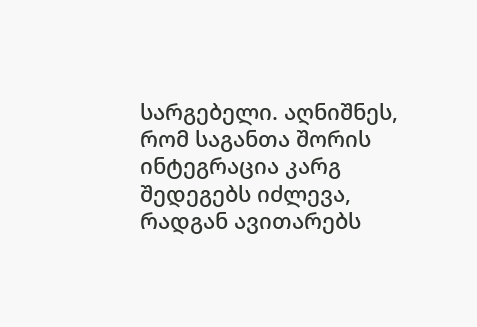სარგებელი. აღნიშნეს, რომ საგანთა შორის ინტეგრაცია კარგ შედეგებს იძლევა, რადგან ავითარებს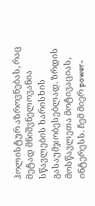ჰოლისტურ აზროვნებას, რაც მეტად მნიშვნელოვანია სწავლების ხარისხის გასაუმჯობესებლად. ზრდის მოსწავლეთა მოტივაციას, ინტერესს. ჩემ მიერ power-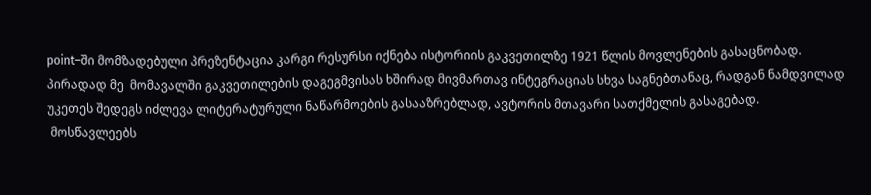point–ში მომზადებული პრეზენტაცია კარგი რესურსი იქნება ისტორიის გაკვეთილზე 1921 წლის მოვლენების გასაცნობად.
პირადად მე  მომავალში გაკვეთილების დაგეგმვისას ხშირად მივმართავ ინტეგრაციას სხვა საგნებთანაც, რადგან ნამდვილად უკეთეს შედეგს იძლევა ლიტერატურული ნაწარმოების გასააზრებლად, ავტორის მთავარი სათქმელის გასაგებად.
 მოსწავლეებს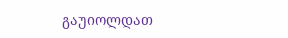გაუიოლდათ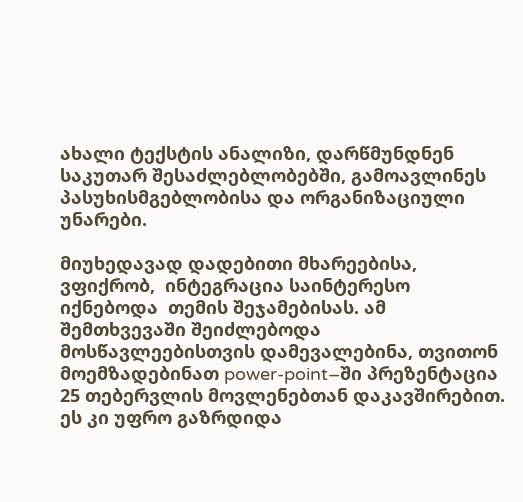ახალი ტექსტის ანალიზი, დარწმუნდნენ  საკუთარ შესაძლებლობებში, გამოავლინეს პასუხისმგებლობისა და ორგანიზაციული უნარები.

მიუხედავად დადებითი მხარეებისა, ვფიქრობ,  ინტეგრაცია საინტერესო იქნებოდა  თემის შეჯამებისას. ამ შემთხვევაში შეიძლებოდა მოსწავლეებისთვის დამევალებინა, თვითონ მოემზადებინათ power-point–ში პრეზენტაცია 25 თებერვლის მოვლენებთან დაკავშირებით. ეს კი უფრო გაზრდიდა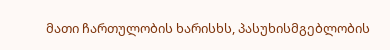მათი ჩართულობის ხარისხს, პასუხისმგებლობის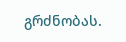გრძნობას.